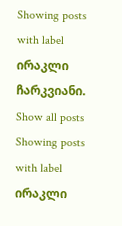Showing posts with label ირაკლი ჩარკვიანი. Show all posts
Showing posts with label ირაკლი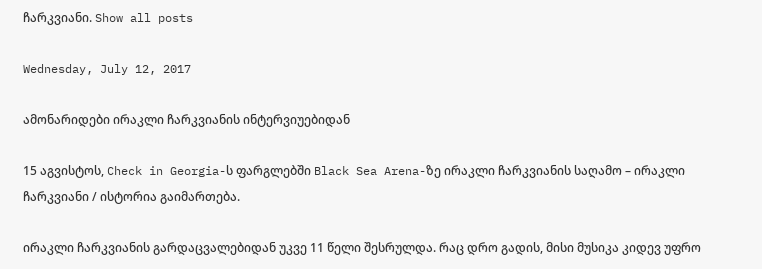ჩარკვიანი. Show all posts

Wednesday, July 12, 2017

ამონარიდები ირაკლი ჩარკვიანის ინტერვიუებიდან

15 აგვისტოს, Check in Georgia-ს ფარგლებში Black Sea Arena-ზე ირაკლი ჩარკვიანის საღამო – ირაკლი ჩარკვიანი / ისტორია გაიმართება.

ირაკლი ჩარკვიანის გარდაცვალებიდან უკვე 11 წელი შესრულდა. რაც დრო გადის, მისი მუსიკა კიდევ უფრო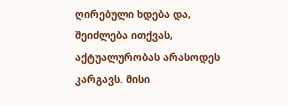ღირებული ხდება და, შეიძლება ითქვას, აქტუალურობას არასოდეს კარგავს. მისი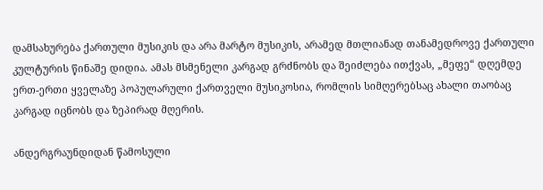დამსახურება ქართული მუსიკის და არა მარტო მუსიკის, არამედ მთლიანად თანამედროვე ქართული კულტურის წინაშე დიდია. ამას მსმენელი კარგად გრძნობს და შეიძლება ითქვას, „მეფე“ დღემდე ერთ-ერთი ყველაზე პოპულარული ქართველი მუსიკოსია, რომლის სიმღერებსაც ახალი თაობაც კარგად იცნობს და ზეპირად მღერის.

ანდერგრაუნდიდან წამოსული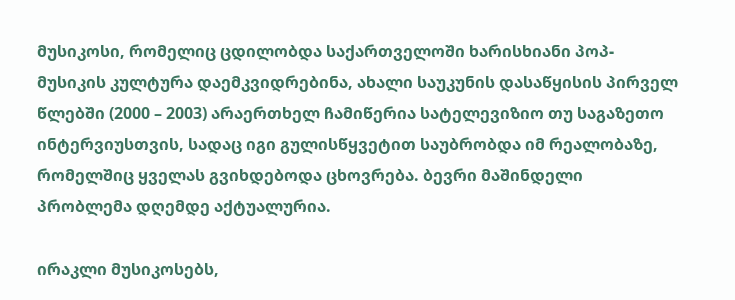მუსიკოსი, რომელიც ცდილობდა საქართველოში ხარისხიანი პოპ-მუსიკის კულტურა დაემკვიდრებინა, ახალი საუკუნის დასაწყისის პირველ წლებში (2000 – 2003) არაერთხელ ჩამიწერია სატელევიზიო თუ საგაზეთო ინტერვიუსთვის, სადაც იგი გულისწყვეტით საუბრობდა იმ რეალობაზე, რომელშიც ყველას გვიხდებოდა ცხოვრება. ბევრი მაშინდელი პრობლემა დღემდე აქტუალურია.

ირაკლი მუსიკოსებს,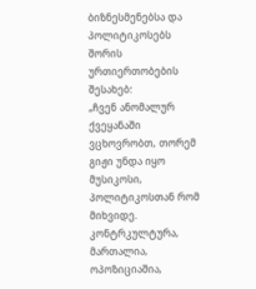ბიზნესმენებსა და პოლიტიკოსებს შორის ურთიერთობების შესახებ:
„ჩვენ ანომალურ ქვეყანაში ვცხოვრობთ, თორემ გიჟი უნდა იყო მუსიკოსი, პოლიტიკოსთან რომ მიხვიდე. კონტრკულტურა, მართალია, ოპოზიციაშია,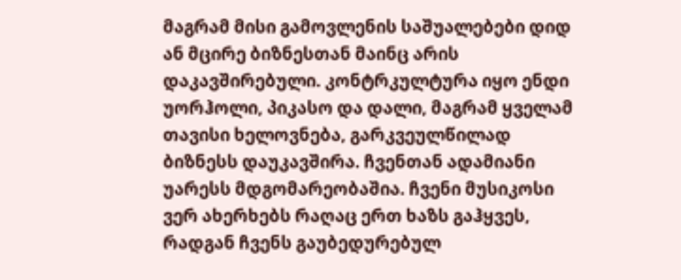მაგრამ მისი გამოვლენის საშუალებები დიდ ან მცირე ბიზნესთან მაინც არის დაკავშირებული. კონტრკულტურა იყო ენდი უორჰოლი, პიკასო და დალი, მაგრამ ყველამ თავისი ხელოვნება, გარკვეულწილად ბიზნესს დაუკავშირა. ჩვენთან ადამიანი უარესს მდგომარეობაშია. ჩვენი მუსიკოსი ვერ ახერხებს რაღაც ერთ ხაზს გაჰყვეს, რადგან ჩვენს გაუბედურებულ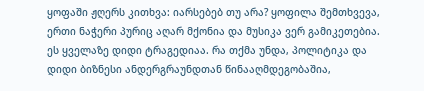ყოფაში ჟღერს კითხვა: იარსებებ თუ არა? ყოფილა შემთხვევა, ერთი ნაჭერი პურიც აღარ მქონია და მუსიკა ვერ გამიკეთებია. ეს ყველაზე დიდი ტრაგედიაა. რა თქმა უნდა, პოლიტიკა და დიდი ბიზნესი ანდერგრაუნდთან წინააღმდეგობაშია,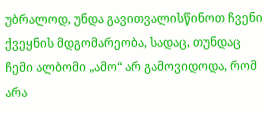უბრალოდ, უნდა გავითვალისწინოთ ჩვენი ქვეყნის მდგომარეობა, სადაც, თუნდაც ჩემი ალბომი „ამო“ არ გამოვიდოდა, რომ არა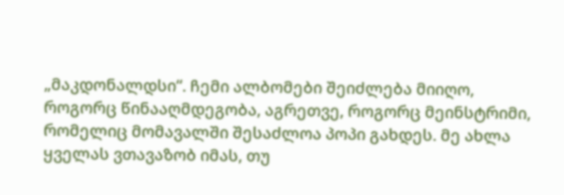„მაკდონალდსი“. ჩემი ალბომები შეიძლება მიიღო, როგორც წინააღმდეგობა, აგრეთვე, როგორც მეინსტრიმი, რომელიც მომავალში შესაძლოა პოპი გახდეს. მე ახლა ყველას ვთავაზობ იმას, თუ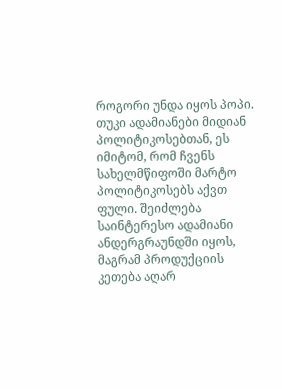როგორი უნდა იყოს პოპი. თუკი ადამიანები მიდიან პოლიტიკოსებთან, ეს იმიტომ, რომ ჩვენს სახელმწიფოში მარტო პოლიტიკოსებს აქვთ ფული. შეიძლება საინტერესო ადამიანი ანდერგრაუნდში იყოს, მაგრამ პროდუქციის კეთება აღარ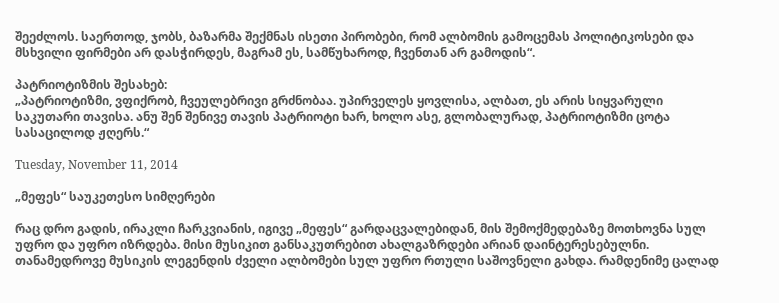შეეძლოს. საერთოდ, ჯობს, ბაზარმა შექმნას ისეთი პირობები, რომ ალბომის გამოცემას პოლიტიკოსები და მსხვილი ფირმები არ დასჭირდეს, მაგრამ ეს, სამწუხაროდ, ჩვენთან არ გამოდის“.

პატრიოტიზმის შესახებ:
„პატრიოტიზმი, ვფიქრობ, ჩვეულებრივი გრძნობაა. უპირველეს ყოვლისა, ალბათ, ეს არის სიყვარული საკუთარი თავისა. ანუ შენ შენივე თავის პატრიოტი ხარ, ხოლო ასე, გლობალურად, პატრიოტიზმი ცოტა სასაცილოდ ჟღერს.“

Tuesday, November 11, 2014

„მეფეს“ საუკეთესო სიმღერები

რაც დრო გადის, ირაკლი ჩარკვიანის, იგივე „მეფეს“ გარდაცვალებიდან, მის შემოქმედებაზე მოთხოვნა სულ უფრო და უფრო იზრდება. მისი მუსიკით განსაკუთრებით ახალგაზრდები არიან დაინტერესებულნი. თანამედროვე მუსიკის ლეგენდის ძველი ალბომები სულ უფრო რთული საშოვნელი გახდა. რამდენიმე ცალად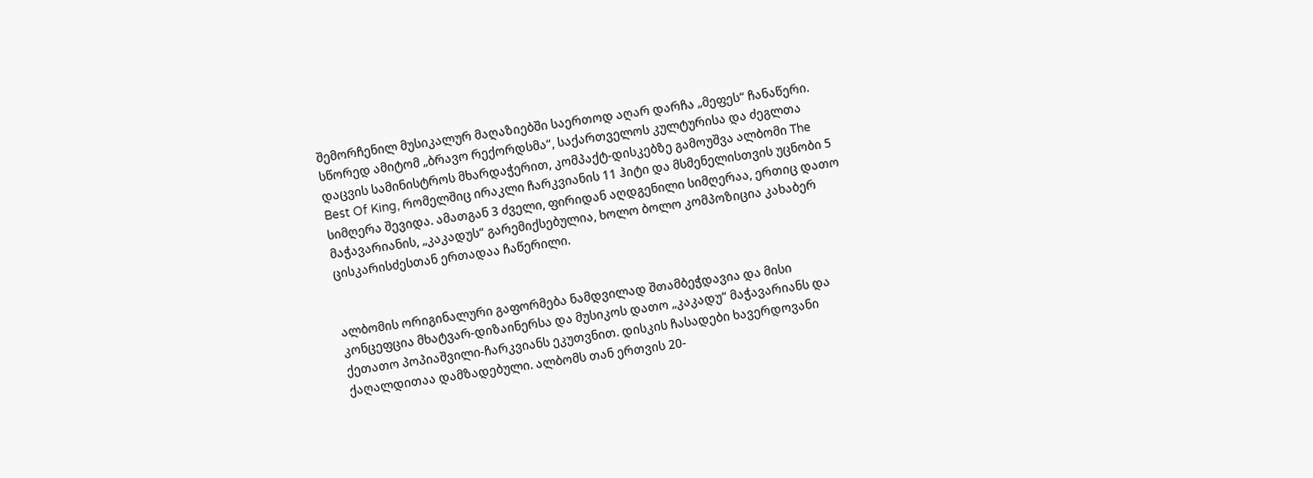შემორჩენილ მუსიკალურ მაღაზიებში საერთოდ აღარ დარჩა „მეფეს“ ჩანაწერი. სწორედ ამიტომ „ბრავო რექორდსმა“, საქართველოს კულტურისა და ძეგლთა დაცვის სამინისტროს მხარდაჭერით, კომპაქტ-დისკებზე გამოუშვა ალბომი The Best Of King, რომელშიც ირაკლი ჩარკვიანის 11 ჰიტი და მსმენელისთვის უცნობი 5 სიმღერა შევიდა. ამათგან 3 ძველი, ფირიდან აღდგენილი სიმღერაა, ერთიც დათო მაჭავარიანის, „კაკადუს“ გარემიქსებულია, ხოლო ბოლო კომპოზიცია კახაბერ ცისკარისძესთან ერთადაა ჩაწერილი.


ალბომის ორიგინალური გაფორმება ნამდვილად შთამბეჭდავია და მისი კონცეფცია მხატვარ-დიზაინერსა და მუსიკოს დათო „კაკადუ“ მაჭავარიანს და ქეთათო პოპიაშვილი-ჩარკვიანს ეკუთვნით. დისკის ჩასადები ხავერდოვანი ქაღალდითაა დამზადებული. ალბომს თან ერთვის 20-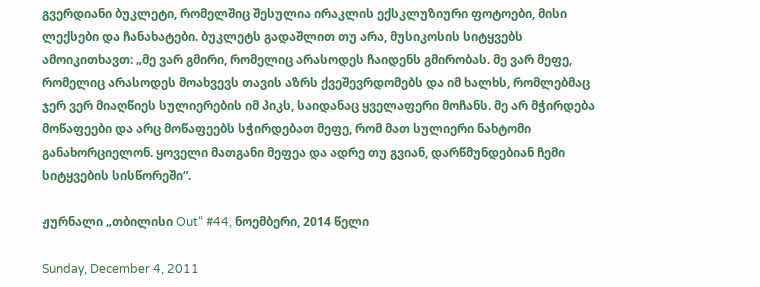გვერდიანი ბუკლეტი, რომელშიც შესულია ირაკლის ექსკლუზიური ფოტოები, მისი ლექსები და ჩანახატები. ბუკლეტს გადაშლით თუ არა, მუსიკოსის სიტყვებს ამოიკითხავთ: „მე ვარ გმირი, რომელიც არასოდეს ჩაიდენს გმირობას. მე ვარ მეფე, რომელიც არასოდეს მოახვევს თავის აზრს ქვეშევრდომებს და იმ ხალხს, რომლებმაც ჯერ ვერ მიაღწიეს სულიერების იმ პიკს, საიდანაც ყველაფერი მოჩანს. მე არ მჭირდება მოწაფეები და არც მოწაფეებს სჭირდებათ მეფე, რომ მათ სულიერი ნახტომი განახორციელონ. ყოველი მათგანი მეფეა და ადრე თუ გვიან, დარწმუნდებიან ჩემი სიტყვების სისწორეში“.

ჟურნალი „თბილისი Out“ #44, ნოემბერი, 2014 წელი

Sunday, December 4, 2011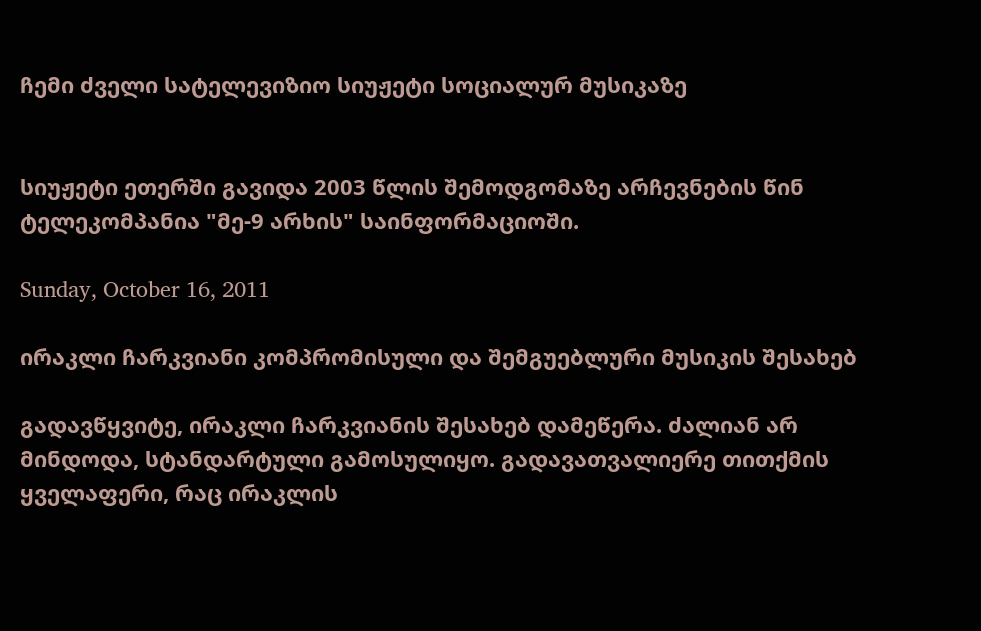ჩემი ძველი სატელევიზიო სიუჟეტი სოციალურ მუსიკაზე


სიუჟეტი ეთერში გავიდა 2003 წლის შემოდგომაზე არჩევნების წინ ტელეკომპანია "მე-9 არხის" საინფორმაციოში.

Sunday, October 16, 2011

ირაკლი ჩარკვიანი კომპრომისული და შემგუებლური მუსიკის შესახებ

გადავწყვიტე, ირაკლი ჩარკვიანის შესახებ დამეწერა. ძალიან არ მინდოდა, სტანდარტული გამოსულიყო. გადავათვალიერე თითქმის ყველაფერი, რაც ირაკლის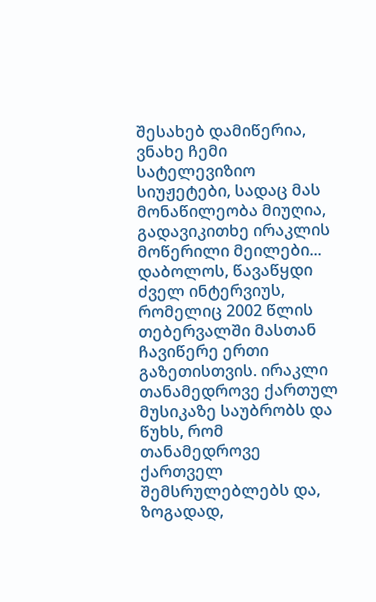შესახებ დამიწერია, ვნახე ჩემი სატელევიზიო სიუჟეტები, სადაც მას მონაწილეობა მიუღია, გადავიკითხე ირაკლის მოწერილი მეილები... დაბოლოს, წავაწყდი ძველ ინტერვიუს, რომელიც 2002 წლის თებერვალში მასთან ჩავიწერე ერთი გაზეთისთვის. ირაკლი თანამედროვე ქართულ მუსიკაზე საუბრობს და წუხს, რომ თანამედროვე ქართველ შემსრულებლებს და, ზოგადად,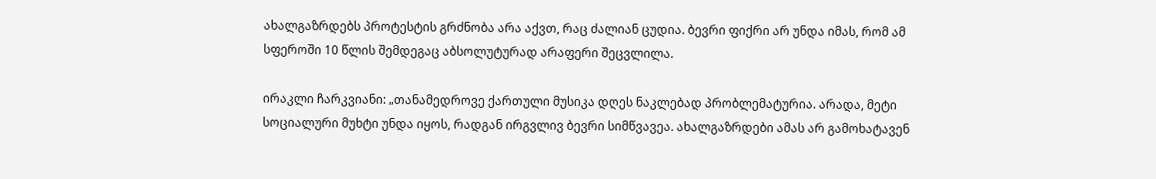ახალგაზრდებს პროტესტის გრძნობა არა აქვთ, რაც ძალიან ცუდია. ბევრი ფიქრი არ უნდა იმას, რომ ამ სფეროში 10 წლის შემდეგაც აბსოლუტურად არაფერი შეცვლილა.

ირაკლი ჩარკვიანი: „თანამედროვე ქართული მუსიკა დღეს ნაკლებად პრობლემატურია. არადა, მეტი სოციალური მუხტი უნდა იყოს, რადგან ირგვლივ ბევრი სიმწვავეა. ახალგაზრდები ამას არ გამოხატავენ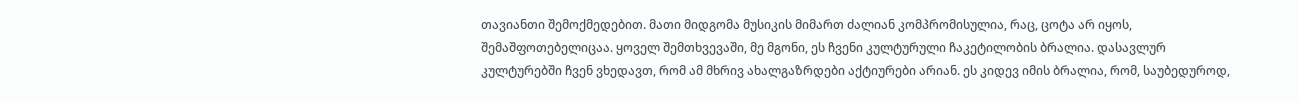თავიანთი შემოქმედებით. მათი მიდგომა მუსიკის მიმართ ძალიან კომპრომისულია, რაც, ცოტა არ იყოს, შემაშფოთებელიცაა. ყოველ შემთხვევაში, მე მგონი, ეს ჩვენი კულტურული ჩაკეტილობის ბრალია. დასავლურ კულტურებში ჩვენ ვხედავთ, რომ ამ მხრივ ახალგაზრდები აქტიურები არიან. ეს კიდევ იმის ბრალია, რომ, საუბედუროდ,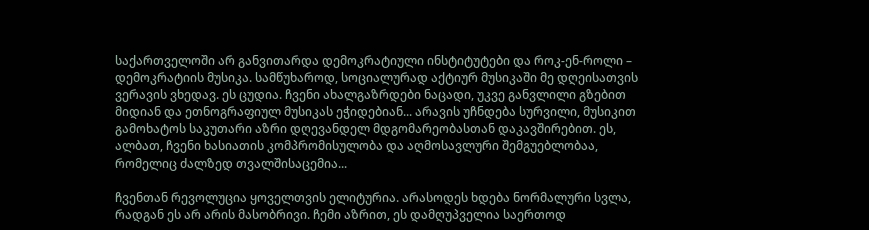საქართველოში არ განვითარდა დემოკრატიული ინსტიტუტები და როკ-ენ-როლი – დემოკრატიის მუსიკა. სამწუხაროდ, სოციალურად აქტიურ მუსიკაში მე დღეისათვის ვერავის ვხედავ. ეს ცუდია. ჩვენი ახალგაზრდები ნაცადი, უკვე განვლილი გზებით მიდიან და ეთნოგრაფიულ მუსიკას ეჭიდებიან... არავის უჩნდება სურვილი, მუსიკით გამოხატოს საკუთარი აზრი დღევანდელ მდგომარეობასთან დაკავშირებით. ეს, ალბათ, ჩვენი ხასიათის კომპრომისულობა და აღმოსავლური შემგუებლობაა, რომელიც ძალზედ თვალშისაცემია...

ჩვენთან რევოლუცია ყოველთვის ელიტურია. არასოდეს ხდება ნორმალური სვლა, რადგან ეს არ არის მასობრივი. ჩემი აზრით, ეს დამღუპველია საერთოდ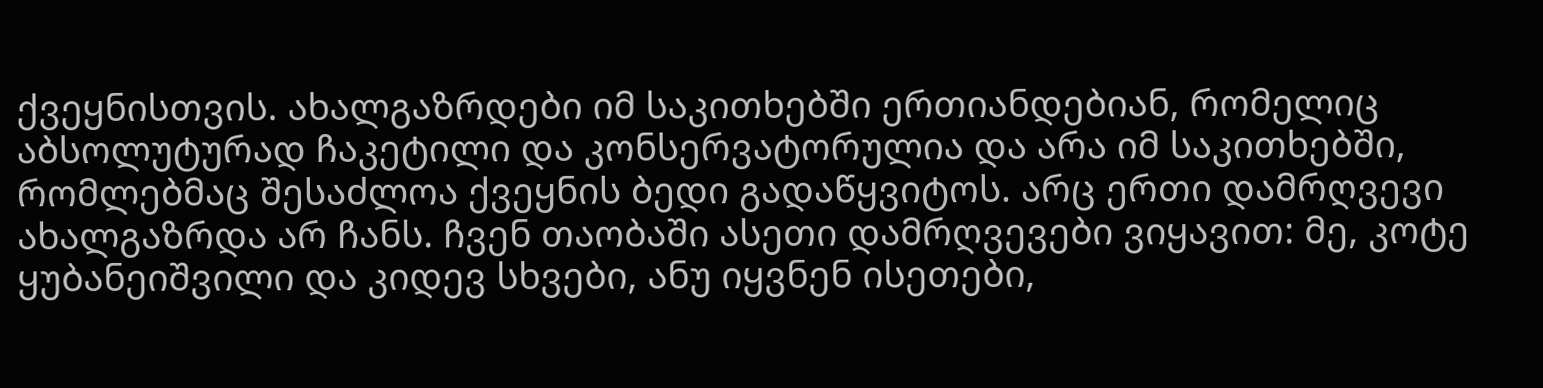ქვეყნისთვის. ახალგაზრდები იმ საკითხებში ერთიანდებიან, რომელიც აბსოლუტურად ჩაკეტილი და კონსერვატორულია და არა იმ საკითხებში, რომლებმაც შესაძლოა ქვეყნის ბედი გადაწყვიტოს. არც ერთი დამრღვევი ახალგაზრდა არ ჩანს. ჩვენ თაობაში ასეთი დამრღვევები ვიყავით: მე, კოტე ყუბანეიშვილი და კიდევ სხვები, ანუ იყვნენ ისეთები,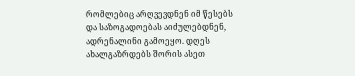რომლებიც არღვევდნენ იმ წესებს და საზოგადოებას აიძულებდნენ, ადრენალინი გამოეყო. დღეს ახალგაზრდებს შორის ასეთ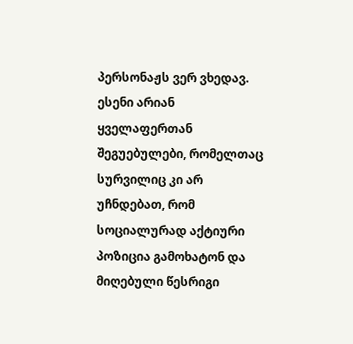პერსონაჟს ვერ ვხედავ. ესენი არიან ყველაფერთან შეგუებულები, რომელთაც სურვილიც კი არ უჩნდებათ, რომ სოციალურად აქტიური პოზიცია გამოხატონ და მიღებული წესრიგი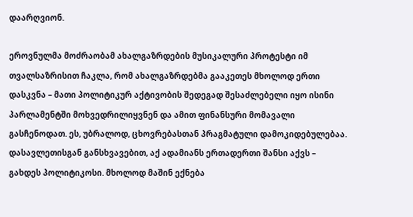დაარღვიონ.

ეროვნულმა მოძრაობამ ახალგაზრდების მუსიკალური პროტესტი იმ თვალსაზრისით ჩაკლა, რომ ახალგაზრდებმა გააკეთეს მხოლოდ ერთი დასკვნა – მათი პოლიტიკურ აქტივობის შედეგად შესაძლებელი იყო ისინი პარლამენტში მოხვედრილიყვნენ და ამით ფინანსური მომავალი გასჩენოდათ. ეს, უბრალოდ, ცხოვრებასთან პრაგმატული დამოკიდებულებაა. დასავლეთისგან განსხვავებით, აქ ადამიანს ერთადერთი შანსი აქვს – გახდეს პოლიტიკოსი. მხოლოდ მაშინ ექნება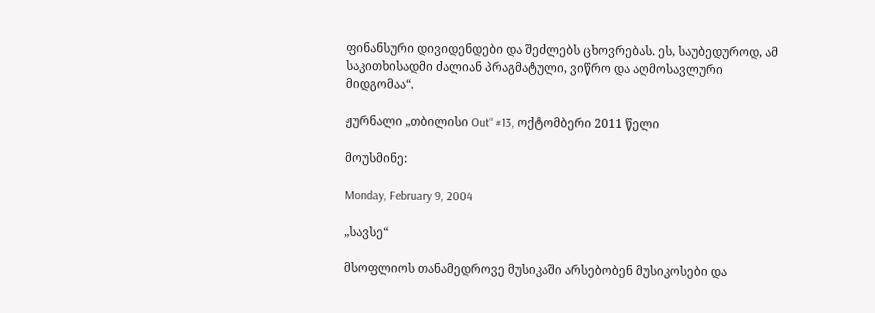ფინანსური დივიდენდები და შეძლებს ცხოვრებას. ეს, საუბედუროდ, ამ საკითხისადმი ძალიან პრაგმატული, ვიწრო და აღმოსავლური მიდგომაა“.

ჟურნალი „თბილისი Out“ #13, ოქტომბერი 2011 წელი

მოუსმინე:

Monday, February 9, 2004

„სავსე“

მსოფლიოს თანამედროვე მუსიკაში არსებობენ მუსიკოსები და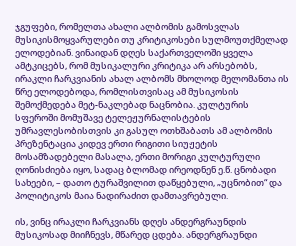ჯგუფები, რომელთა ახალი ალბომის გამოსვლას მუსიკისმოყვარულები თუ კრიტიკოსები სულმოუთქმელად ელოდებიან. ვინაიდან დღეს საქართველოში ყველა ამტკიცებს, რომ მუსიკალური კრიტიკა არ არსებობს, ირაკლი ჩარკვიანის ახალ ალბომს მხოლოდ მელომანთა ის წრე ელოდებოდა, რომლისთვისაც ამ მუსიკოსის შემოქმედება მეტ-ნაკლებად ნაცნობია. კულტურის სფეროში მომუშავე ტელეჟურნალისტების უმრავლესობისთვის კი გასულ ოთხშაბათს ამ ალბომის პრეზენტაცია კიდევ ერთი რიგითი სიუჟეტის მოსამზადებელი მასალა, ერთი მორიგი კულტურული ღონისძიება იყო, სადაც ბლომად ირეოდნენ ე.წ. ცნობადი სახეები, – დათო ტურაშვილით დაწყებული, „უცნობით“ და პოლიტიკოს მაია ნადირაძით დამთავრებული.

ის, ვინც ირაკლი ჩარკვიანს დღეს ანდერგრაუნდის მუსიკოსად მიიჩნევს, მწარედ ცდება. ანდერგრაუნდი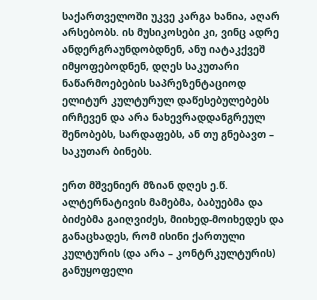საქართველოში უკვე კარგა ხანია, აღარ არსებობს. ის მუსიკოსები კი, ვინც ადრე ანდერგრაუნდობდნენ, ანუ იატაკქვეშ იმყოფებოდნენ, დღეს საკუთარი ნაწარმოებების საპრეზენტაციოდ ელიტურ კულტურულ დაწესებულებებს ირჩევენ და არა ნახევრადდანგრეულ შენობებს, სარდაფებს, ან თუ გნებავთ – საკუთარ ბინებს.

ერთ მშვენიერ მზიან დღეს ე.წ. ალტერნატივის მამებმა, ბაბუებმა და ბიძებმა გაიღვიძეს, მიიხედ-მოიხედეს და განაცხადეს, რომ ისინი ქართული კულტურის (და არა – კონტრკულტურის) განუყოფელი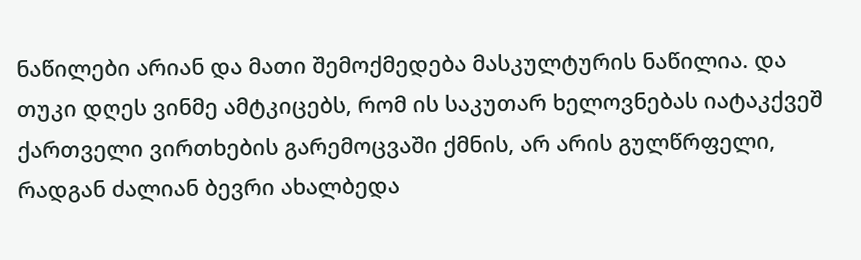ნაწილები არიან და მათი შემოქმედება მასკულტურის ნაწილია. და თუკი დღეს ვინმე ამტკიცებს, რომ ის საკუთარ ხელოვნებას იატაკქვეშ ქართველი ვირთხების გარემოცვაში ქმნის, არ არის გულწრფელი, რადგან ძალიან ბევრი ახალბედა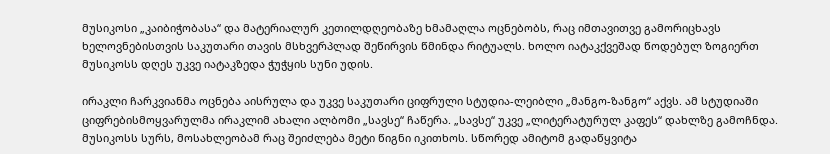მუსიკოსი „კაიბიჭობასა“ და მატერიალურ კეთილდღეობაზე ხმამაღლა ოცნებობს, რაც იმთავითვე გამორიცხავს ხელოვნებისთვის საკუთარი თავის მსხვერპლად შეწირვის წმინდა რიტუალს. ხოლო იატაკქვეშად წოდებულ ზოგიერთ მუსიკოსს დღეს უკვე იატაკზედა ჭუჭყის სუნი უდის.

ირაკლი ჩარკვიანმა ოცნება აისრულა და უკვე საკუთარი ციფრული სტუდია-ლეიბლი „მანგო-ზანგო“ აქვს. ამ სტუდიაში ციფრებისმოყვარულმა ირაკლიმ ახალი ალბომი „სავსე“ ჩაწერა. „სავსე“ უკვე „ლიტერატურულ კაფეს“ დახლზე გამოჩნდა. მუსიკოსს სურს, მოსახლეობამ რაც შეიძლება მეტი წიგნი იკითხოს. სწორედ ამიტომ გადაწყვიტა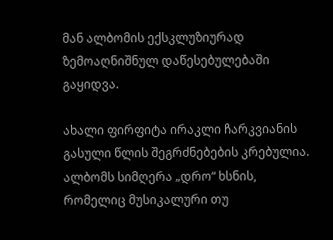მან ალბომის ექსკლუზიურად ზემოაღნიშნულ დაწესებულებაში გაყიდვა.

ახალი ფირფიტა ირაკლი ჩარკვიანის გასული წლის შეგრძნებების კრებულია. ალბომს სიმღერა „დრო“ ხსნის, რომელიც მუსიკალური თუ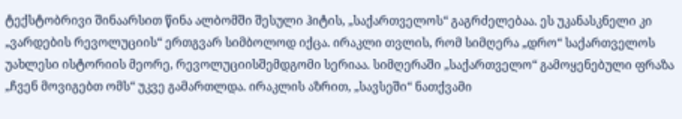ტექსტობრივი შინაარსით წინა ალბომში შესული ჰიტის, „საქართველოს“ გაგრძელებაა. ეს უკანასკნელი კი „ვარდების რევოლუციის“ ერთგვარ სიმბოლოდ იქცა. ირაკლი თვლის, რომ სიმღერა „დრო“ საქართველოს უახლესი ისტორიის მეორე, რევოლუციისშემდგომი სერიაა. სიმღერაში „საქართველო“ გამოყენებული ფრაზა „ჩვენ მოვიგებთ ომს“ უკვე გამართლდა. ირაკლის აზრით, „სავსეში“ ნათქვამი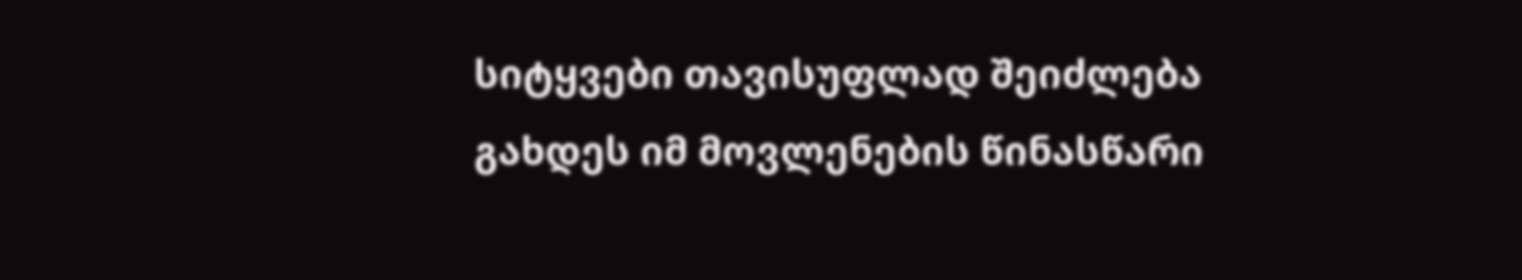სიტყვები თავისუფლად შეიძლება გახდეს იმ მოვლენების წინასწარი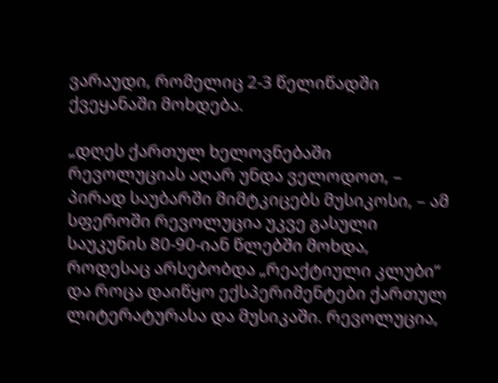ვარაუდი, რომელიც 2-3 წელიწადში ქვეყანაში მოხდება.

„დღეს ქართულ ხელოვნებაში რევოლუციას აღარ უნდა ველოდოთ, – პირად საუბარში მიმტკიცებს მუსიკოსი, – ამ სფეროში რევოლუცია უკვე გასული საუკუნის 80-90-იან წლებში მოხდა, როდესაც არსებობდა „რეაქტიული კლუბი“ და როცა დაიწყო ექსპერიმენტები ქართულ ლიტერატურასა და მუსიკაში. რევოლუცია,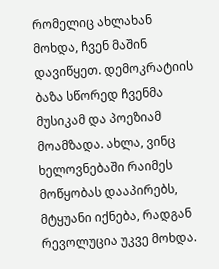რომელიც ახლახან მოხდა, ჩვენ მაშინ დავიწყეთ. დემოკრატიის ბაზა სწორედ ჩვენმა მუსიკამ და პოეზიამ მოამზადა. ახლა, ვინც ხელოვნებაში რაიმეს მოწყობას დააპირებს, მტყუანი იქნება, რადგან რევოლუცია უკვე მოხდა.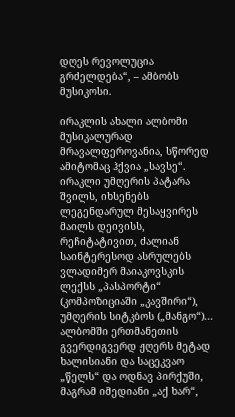დღეს რევოლუცია გრძელდება“, – ამბობს მუსიკოსი.

ირაკლის ახალი ალბომი მუსიკალურად მრავალფეროვანია, სწორედ ამიტომაც ჰქვია „სავსე“. ირაკლი უმღერის პატარა შვილს, იხსენებს ლეგენდარულ მესაყვირეს მაილს დეივისს, რეჩიტატივით, ძალიან საინტერესოდ ასრულებს ვლადიმერ მაიაკოვსკის ლექსს „პასპორტი“ (კომპოზიციაში „კავშირი“), უმღერის სიტკბოს („მანგო“)... ალბომში ერთმანეთის გვერდიგვერდ ჟღერს მეტად ხალისიანი და საცეკვაო „წელს“ და ოდნავ პირქუში, მაგრამ იმედიანი „აქ ხარ“,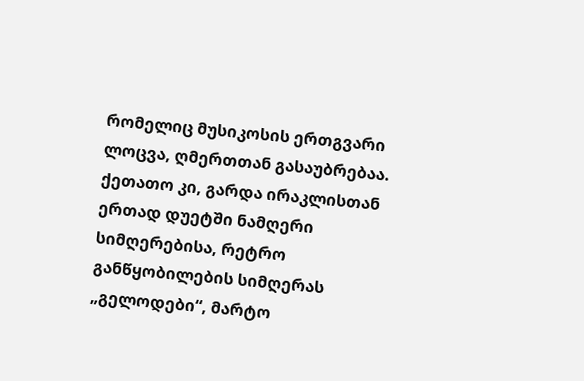რომელიც მუსიკოსის ერთგვარი ლოცვა, ღმერთთან გასაუბრებაა. ქეთათო კი, გარდა ირაკლისთან ერთად დუეტში ნამღერი სიმღერებისა, რეტრო განწყობილების სიმღერას „გელოდები“, მარტო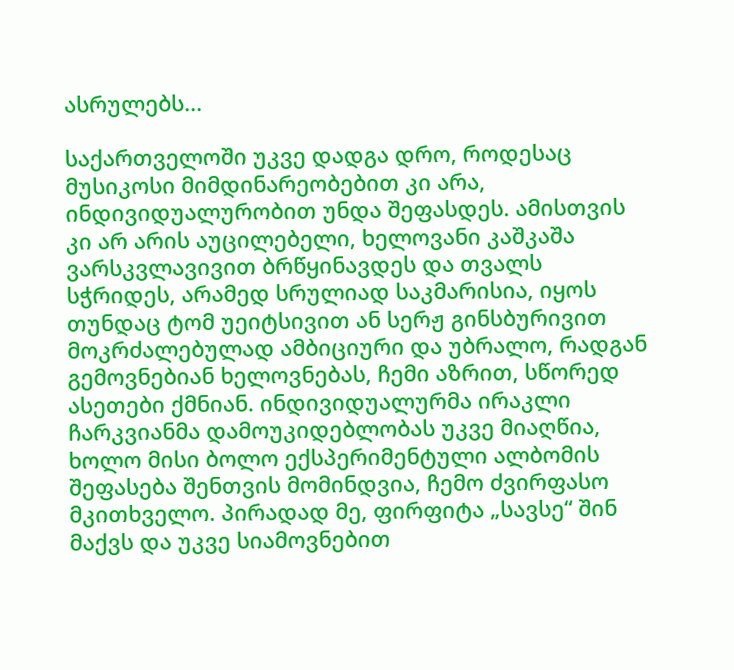ასრულებს...

საქართველოში უკვე დადგა დრო, როდესაც მუსიკოსი მიმდინარეობებით კი არა, ინდივიდუალურობით უნდა შეფასდეს. ამისთვის კი არ არის აუცილებელი, ხელოვანი კაშკაშა ვარსკვლავივით ბრწყინავდეს და თვალს სჭრიდეს, არამედ სრულიად საკმარისია, იყოს თუნდაც ტომ უეიტსივით ან სერჟ გინსბურივით მოკრძალებულად ამბიციური და უბრალო, რადგან გემოვნებიან ხელოვნებას, ჩემი აზრით, სწორედ ასეთები ქმნიან. ინდივიდუალურმა ირაკლი ჩარკვიანმა დამოუკიდებლობას უკვე მიაღწია, ხოლო მისი ბოლო ექსპერიმენტული ალბომის შეფასება შენთვის მომინდვია, ჩემო ძვირფასო მკითხველო. პირადად მე, ფირფიტა „სავსე“ შინ მაქვს და უკვე სიამოვნებით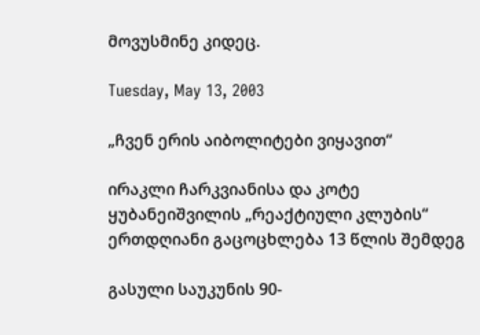მოვუსმინე კიდეც.

Tuesday, May 13, 2003

„ჩვენ ერის აიბოლიტები ვიყავით“

ირაკლი ჩარკვიანისა და კოტე ყუბანეიშვილის „რეაქტიული კლუბის“ ერთდღიანი გაცოცხლება 13 წლის შემდეგ

გასული საუკუნის 90-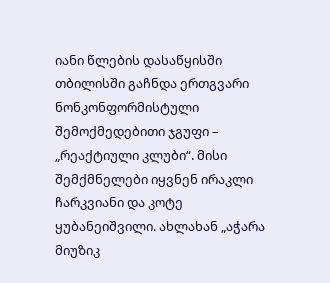იანი წლების დასაწყისში თბილისში გაჩნდა ერთგვარი ნონკონფორმისტული შემოქმედებითი ჯგუფი – „რეაქტიული კლუბი“. მისი შემქმნელები იყვნენ ირაკლი ჩარკვიანი და კოტე ყუბანეიშვილი. ახლახან „აჭარა მიუზიკ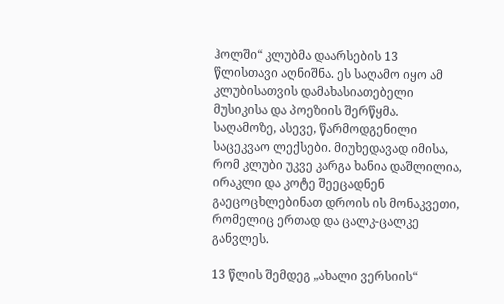ჰოლში“ კლუბმა დაარსების 13 წლისთავი აღნიშნა. ეს საღამო იყო ამ კლუბისათვის დამახასიათებელი მუსიკისა და პოეზიის შერწყმა. საღამოზე, ასევე, წარმოდგენილი საცეკვაო ლექსები. მიუხედავად იმისა, რომ კლუბი უკვე კარგა ხანია დაშლილია, ირაკლი და კოტე შეეცადნენ გაეცოცხლებინათ დროის ის მონაკვეთი, რომელიც ერთად და ცალკ-ცალკე განვლეს.

13 წლის შემდეგ „ახალი ვერსიის“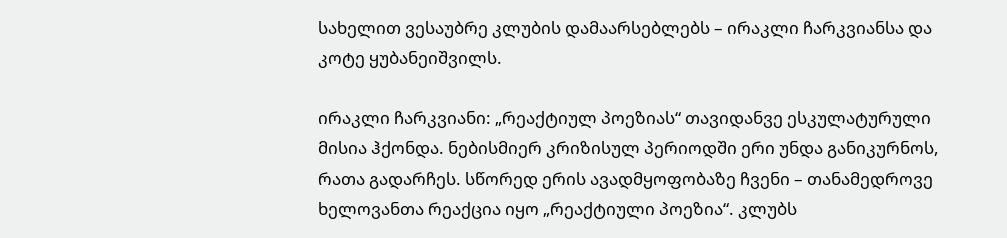სახელით ვესაუბრე კლუბის დამაარსებლებს – ირაკლი ჩარკვიანსა და კოტე ყუბანეიშვილს.

ირაკლი ჩარკვიანი: „რეაქტიულ პოეზიას“ თავიდანვე ესკულატურული მისია ჰქონდა. ნებისმიერ კრიზისულ პერიოდში ერი უნდა განიკურნოს, რათა გადარჩეს. სწორედ ერის ავადმყოფობაზე ჩვენი – თანამედროვე ხელოვანთა რეაქცია იყო „რეაქტიული პოეზია“. კლუბს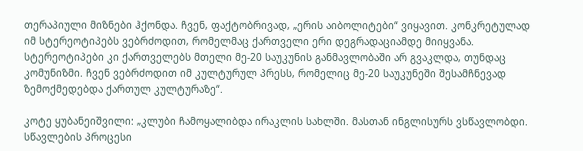თერაპიული მიზნები ჰქონდა. ჩვენ, ფაქტობრივად, „ერის აიბოლიტები“ ვიყავით. კონკრეტულად იმ სტერეოტიპებს ვებრძოდით, რომელმაც ქართველი ერი დეგრადაციამდე მიიყვანა. სტერეოტიპები კი ქართველებს მთელი მე-20 საუკუნის განმავლობაში არ გვაკლდა, თუნდაც კომუნიზმი. ჩვენ ვებრძოდით იმ კულტურულ პრესს, რომელიც მე-20 საუკუნეში შესამჩნევად ზემოქმედებდა ქართულ კულტურაზე“.

კოტე ყუბანეიშვილი: „კლუბი ჩამოყალიბდა ირაკლის სახლში. მასთან ინგლისურს ვსწავლობდი. სწავლების პროცესი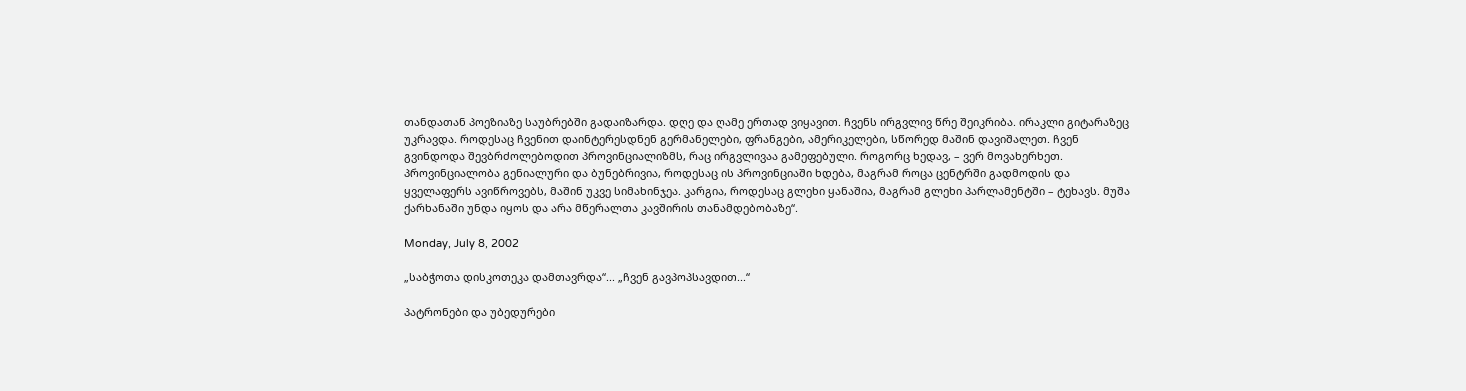თანდათან პოეზიაზე საუბრებში გადაიზარდა. დღე და ღამე ერთად ვიყავით. ჩვენს ირგვლივ წრე შეიკრიბა. ირაკლი გიტარაზეც უკრავდა. როდესაც ჩვენით დაინტერესდნენ გერმანელები, ფრანგები, ამერიკელები, სწორედ მაშინ დავიშალეთ. ჩვენ გვინდოდა შევბრძოლებოდით პროვინციალიზმს, რაც ირგვლივაა გამეფებული. როგორც ხედავ, – ვერ მოვახერხეთ. პროვინციალობა გენიალური და ბუნებრივია, როდესაც ის პროვინციაში ხდება, მაგრამ როცა ცენტრში გადმოდის და ყველაფერს ავიწროვებს, მაშინ უკვე სიმახინჯეა. კარგია, როდესაც გლეხი ყანაშია, მაგრამ გლეხი პარლამენტში – ტეხავს. მუშა ქარხანაში უნდა იყოს და არა მწერალთა კავშირის თანამდებობაზე“.

Monday, July 8, 2002

„საბჭოთა დისკოთეკა დამთავრდა“... „ჩვენ გავპოპსავდით...“

პატრონები და უბედურები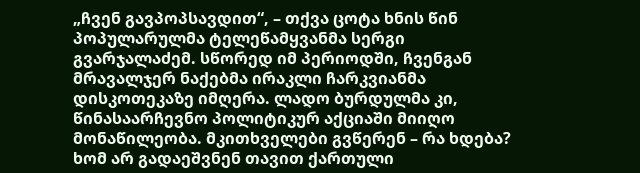„ჩვენ გავპოპსავდით“, – თქვა ცოტა ხნის წინ პოპულარულმა ტელეწამყვანმა სერგი გვარჯალაძემ. სწორედ იმ პერიოდში, ჩვენგან მრავალჯერ ნაქებმა ირაკლი ჩარკვიანმა დისკოთეკაზე იმღერა. ლადო ბურდულმა კი, წინასაარჩევნო პოლიტიკურ აქციაში მიიღო მონაწილეობა. მკითხველები გვწერენ – რა ხდება? ხომ არ გადაეშვნენ თავით ქართული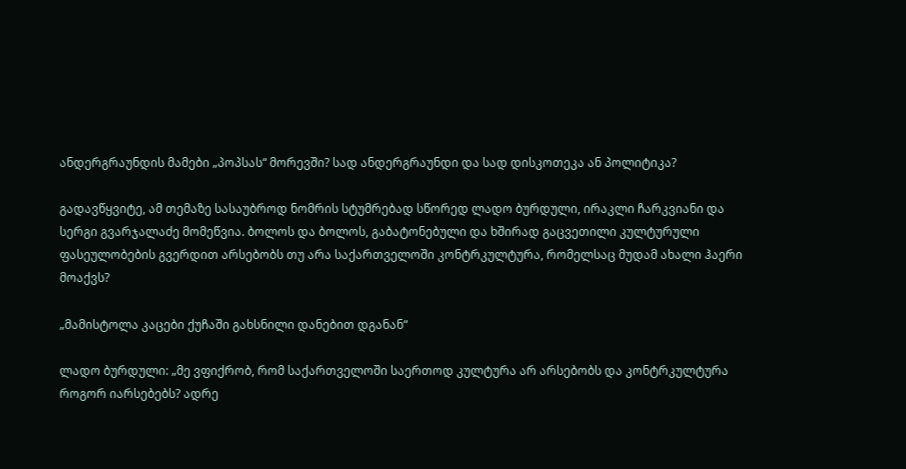ანდერგრაუნდის მამები „პოპსას“ მორევში? სად ანდერგრაუნდი და სად დისკოთეკა ან პოლიტიკა?

გადავწყვიტე, ამ თემაზე სასაუბროდ ნომრის სტუმრებად სწორედ ლადო ბურდული, ირაკლი ჩარკვიანი და სერგი გვარჯალაძე მომეწვია. ბოლოს და ბოლოს, გაბატონებული და ხშირად გაცვეთილი კულტურული ფასეულობების გვერდით არსებობს თუ არა საქართველოში კონტრკულტურა, რომელსაც მუდამ ახალი ჰაერი მოაქვს?

„მამისტოლა კაცები ქუჩაში გახსნილი დანებით დგანან“

ლადო ბურდული: „მე ვფიქრობ, რომ საქართველოში საერთოდ კულტურა არ არსებობს და კონტრკულტურა როგორ იარსებებს? ადრე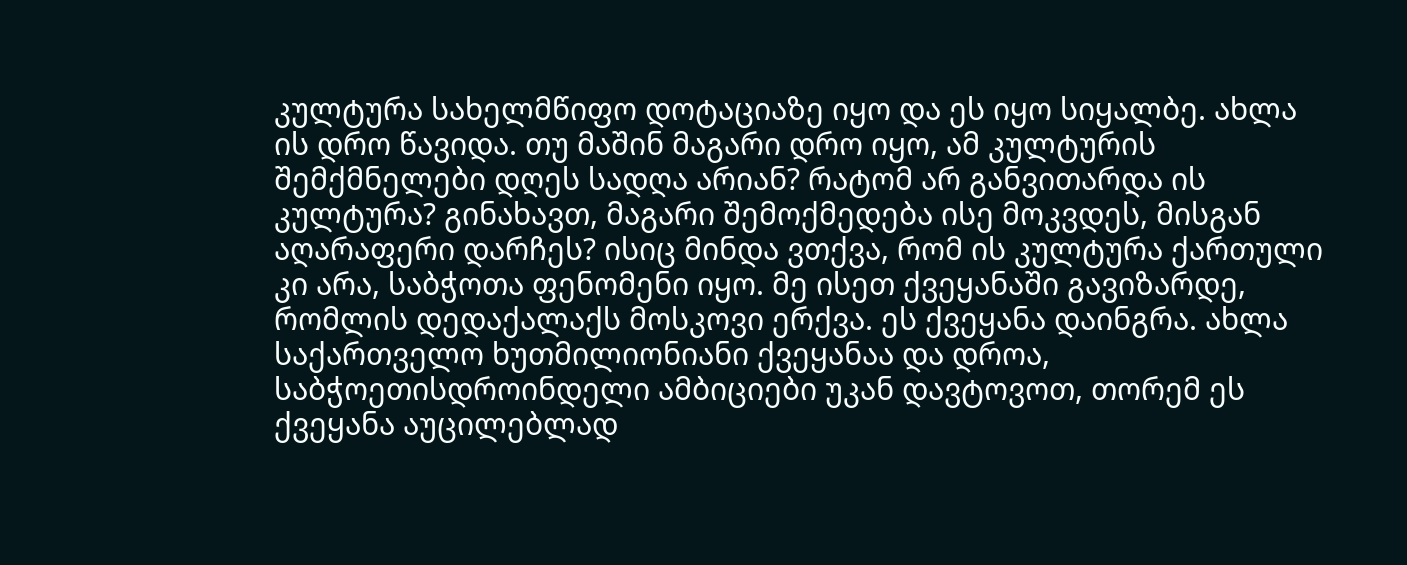კულტურა სახელმწიფო დოტაციაზე იყო და ეს იყო სიყალბე. ახლა ის დრო წავიდა. თუ მაშინ მაგარი დრო იყო, ამ კულტურის შემქმნელები დღეს სადღა არიან? რატომ არ განვითარდა ის კულტურა? გინახავთ, მაგარი შემოქმედება ისე მოკვდეს, მისგან აღარაფერი დარჩეს? ისიც მინდა ვთქვა, რომ ის კულტურა ქართული კი არა, საბჭოთა ფენომენი იყო. მე ისეთ ქვეყანაში გავიზარდე, რომლის დედაქალაქს მოსკოვი ერქვა. ეს ქვეყანა დაინგრა. ახლა საქართველო ხუთმილიონიანი ქვეყანაა და დროა, საბჭოეთისდროინდელი ამბიციები უკან დავტოვოთ, თორემ ეს ქვეყანა აუცილებლად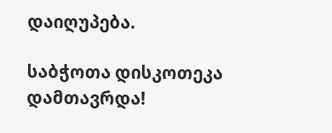დაიღუპება.

საბჭოთა დისკოთეკა დამთავრდა!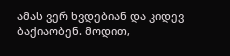ამას ვერ ხვდებიან და კიდევ ბაქიაობენ. მოდით,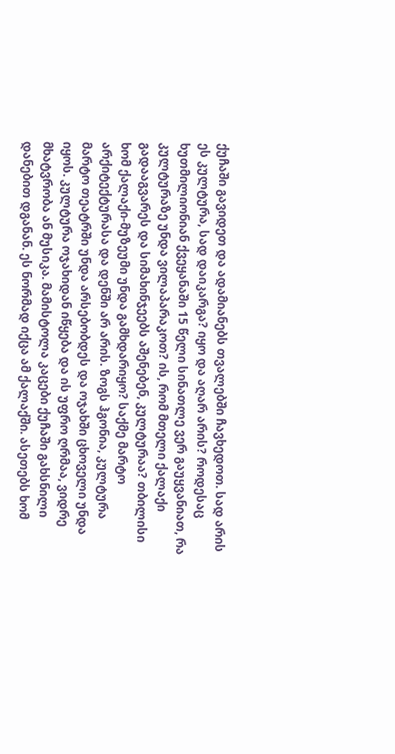ქუჩაში გავიდეთ და ადამიანებს თვალებში ჩავხედოთ. სად არის ეს კულტურა, სად დაიკარგა? იყო და აღარ არის? როდესაც ხუთმილიონიან ქვეყანაში 15 წელი სინათლე ვერ გაუყვანიათ, რა კულტურაზე უნდა ვილაპარაკოთ? ის, რომ მთელი ქალაქი გადააგვარეს და სიმახინჯეებს აშენებენ, კულტურაა? თბილისი ხომ ქალაქი-მუზეუმი უნდა გამხდარიყო? საქმე მარტო არქიტექტურასა და დენში არ არის. ზოგს ჰგონია, კულტურა მარტო თეატრში უნდა არსებობდეს და ოჯახში ცხოველი უნდა იყოს. კულტურა ოჯახიდან იწყება და ის უფრო ღრმაა, ვიდრე მხატვრობა ან მუსიკა. მამისტოლა კაცები ქუჩაში გახსნილი დანებით დგანან. ეს ნორმად იქცა ამ ქალაქში. ასეთებს ხომ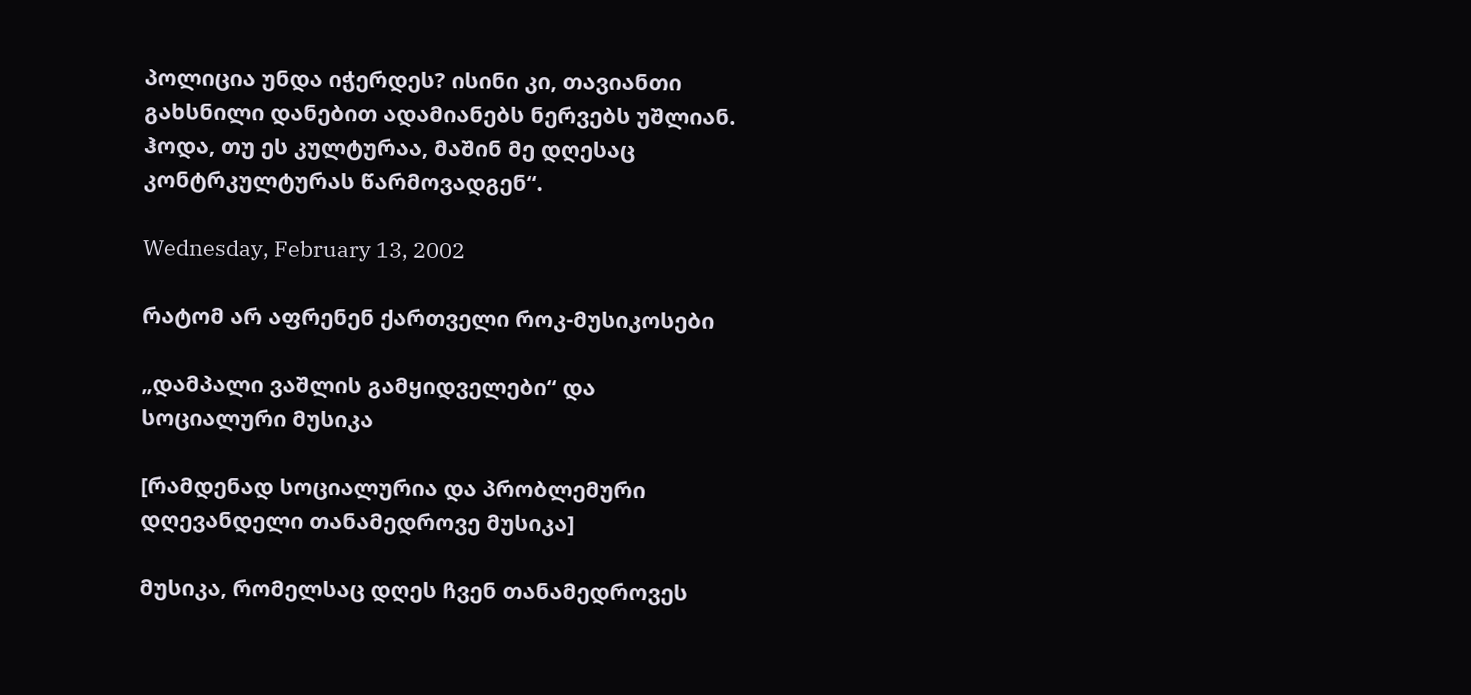პოლიცია უნდა იჭერდეს? ისინი კი, თავიანთი გახსნილი დანებით ადამიანებს ნერვებს უშლიან. ჰოდა, თუ ეს კულტურაა, მაშინ მე დღესაც კონტრკულტურას წარმოვადგენ“.

Wednesday, February 13, 2002

რატომ არ აფრენენ ქართველი როკ-მუსიკოსები

„დამპალი ვაშლის გამყიდველები“ და სოციალური მუსიკა

[რამდენად სოციალურია და პრობლემური დღევანდელი თანამედროვე მუსიკა]

მუსიკა, რომელსაც დღეს ჩვენ თანამედროვეს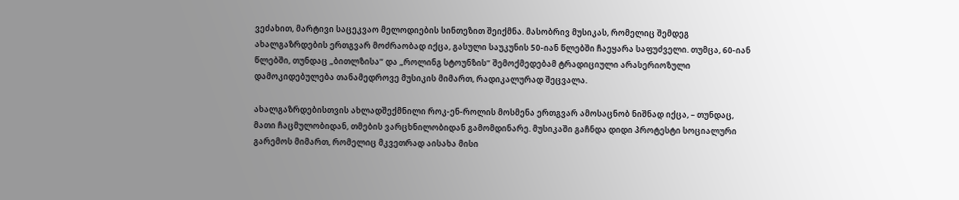ვეძახით, მარტივი საცეკვაო მელოდიების სინთეზით შეიქმნა. მასობრივ მუსიკას, რომელიც შემდეგ ახალგაზრდების ერთგვარ მოძრაობად იქცა, გასული საუკუნის 50-იან წლებში ჩაეყარა საფუძველი. თუმცა, 60-იან წლებში, თუნდაც „ბითლზისა“ და „როლინგ სტოუნზის“ შემოქმედებამ ტრადიციული არასერიოზული დამოკიდებულება თანამედროვე მუსიკის მიმართ, რადიკალურად შეცვალა.

ახალგაზრდებისთვის ახლადშექმნილი როკ-ენ-როლის მოსმენა ერთგვარ ამოსაცნობ ნიშნად იქცა, – თუნდაც, მათი ჩაცმულობიდან, თმების ვარცხნილობიდან გამომდინარე. მუსიკაში გაჩნდა დიდი პროტესტი სოციალური გარემოს მიმართ, რომელიც მკვეთრად აისახა მისი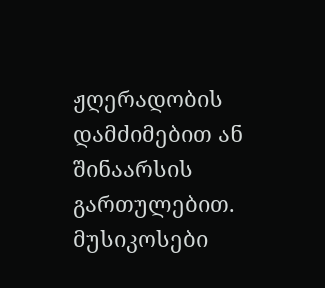ჟღერადობის დამძიმებით ან შინაარსის გართულებით. მუსიკოსები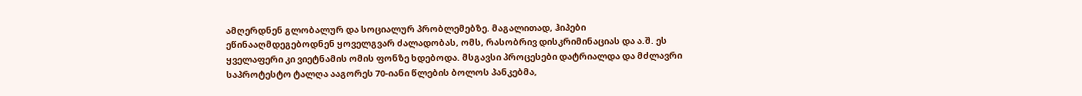ამღერდნენ გლობალურ და სოციალურ პრობლემებზე. მაგალითად, ჰიპები ეწინააღმდეგებოდნენ ყოველგვარ ძალადობას, ომს, რასობრივ დისკრიმინაციას და ა.შ. ეს ყველაფერი კი ვიეტნამის ომის ფონზე ხდებოდა. მსგავსი პროცესები დატრიალდა და მძლავრი საპროტესტო ტალღა ააგორეს 70-იანი წლების ბოლოს პანკებმა,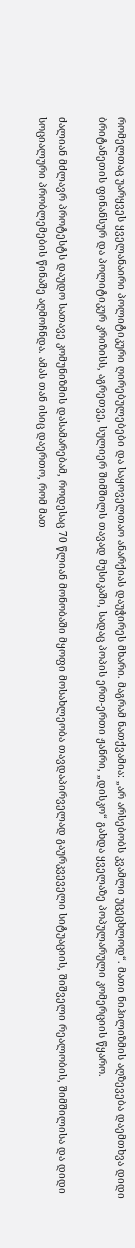რომელთაც უარყვეს ყველანაირი პოლიტიკური ღირებულებები და საყოველთაო ანარქიას დაუჭირეს მხარი. მაგრამ ნათქვამია: „არ არსებობს კვამლი უცეცხლოდ“. მათი ნიჰილიზმის აღზევება დაემთხვა დიდი ბრიტანეთის ფინანსურ და პოლიტიკურ კრიზისს, აგრეთვე, სულიერ შიმშილს თავად მუსიკაში, სადაც პოპის ერთ-ერთი ჟანრი, „დისკო“ გახდა ყველაზე პოპულარული კომერციის წყარო.

ძალიან მძლავრ პროტესტს დაუდო სათავე კომუნიზმის დასამარებამ, როდესაც 70 წლიან მონობაში მყოფი მოსახლეობა თავდაპირველად გაურკვეველი სიტუაციის, შიშველი რეალობის, შიმშილისა და დიდი სოციალური პრობლემების წინაშე აღმოჩნდა. ამას თან ისიც დაერთო, რომ მათ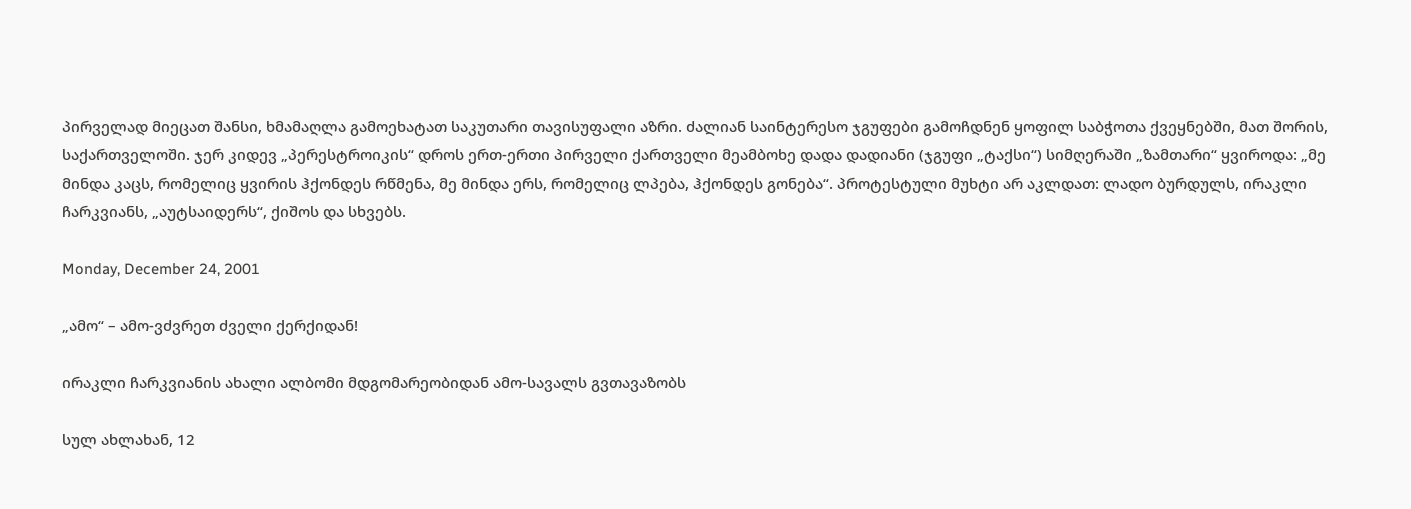პირველად მიეცათ შანსი, ხმამაღლა გამოეხატათ საკუთარი თავისუფალი აზრი. ძალიან საინტერესო ჯგუფები გამოჩდნენ ყოფილ საბჭოთა ქვეყნებში, მათ შორის, საქართველოში. ჯერ კიდევ „პერესტროიკის“ დროს ერთ-ერთი პირველი ქართველი მეამბოხე დადა დადიანი (ჯგუფი „ტაქსი“) სიმღერაში „ზამთარი“ ყვიროდა: „მე მინდა კაცს, რომელიც ყვირის ჰქონდეს რწმენა, მე მინდა ერს, რომელიც ლპება, ჰქონდეს გონება“. პროტესტული მუხტი არ აკლდათ: ლადო ბურდულს, ირაკლი ჩარკვიანს, „აუტსაიდერს“, ქიშოს და სხვებს.

Monday, December 24, 2001

„ამო“ – ამო-ვძვრეთ ძველი ქერქიდან!

ირაკლი ჩარკვიანის ახალი ალბომი მდგომარეობიდან ამო-სავალს გვთავაზობს

სულ ახლახან, 12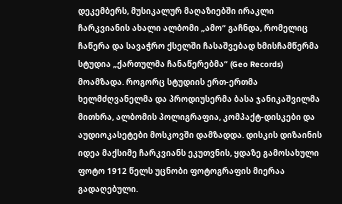დეკემბერს, მუსიკალურ მაღაზიებში ირაკლი ჩარკვიანის ახალი ალბომი „ამო“ გაჩნდა, რომელიც ჩაწერა და სავაჭრო ქსელში ჩასაშვებად ხმისჩამწერმა სტუდია „ქართულმა ჩანაწერებმა“ (Geo Records) მოამზადა. როგორც სტუდიის ერთ-ერთმა ხელმძღვანელმა და პროდიუსერმა ბასა ჯანიკაშვილმა მითხრა, ალბომის პოლიგრაფია, კომპაქტ-დისკები და აუდიოკასეტები მოსკოვში დამზადდა. დისკის დიზაინის იდეა მაქსიმე ჩარკვიანს ეკუთვნის, ყდაზე გამოსახული ფოტო 1912 წელს უცნობი ფოტოგრაფის მიერაა გადაღებული.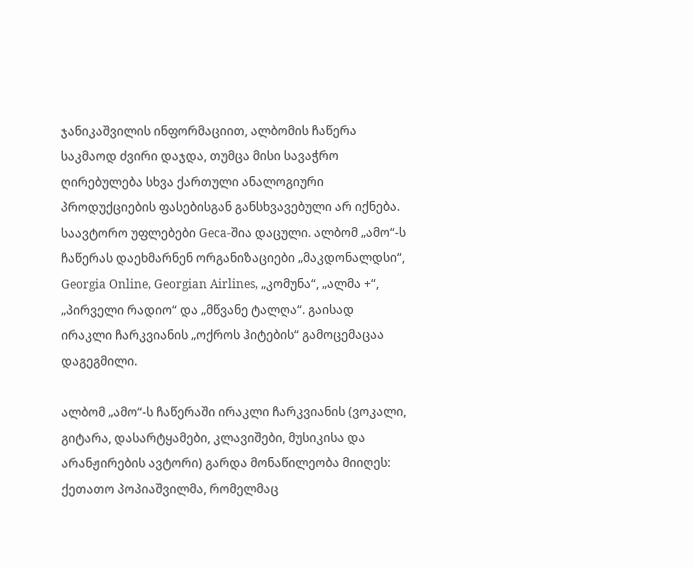ჯანიკაშვილის ინფორმაციით, ალბომის ჩაწერა საკმაოდ ძვირი დაჯდა, თუმცა მისი სავაჭრო ღირებულება სხვა ქართული ანალოგიური პროდუქციების ფასებისგან განსხვავებული არ იქნება. საავტორო უფლებები Geca-შია დაცული. ალბომ „ამო“-ს ჩაწერას დაეხმარნენ ორგანიზაციები „მაკდონალდსი“, Georgia Online, Georgian Airlines, „კომუნა“, „ალმა +“, „პირველი რადიო“ და „მწვანე ტალღა“. გაისად ირაკლი ჩარკვიანის „ოქროს ჰიტების“ გამოცემაცაა დაგეგმილი.

ალბომ „ამო“-ს ჩაწერაში ირაკლი ჩარკვიანის (ვოკალი, გიტარა, დასარტყამები, კლავიშები, მუსიკისა და არანჟირების ავტორი) გარდა მონაწილეობა მიიღეს: ქეთათო პოპიაშვილმა, რომელმაც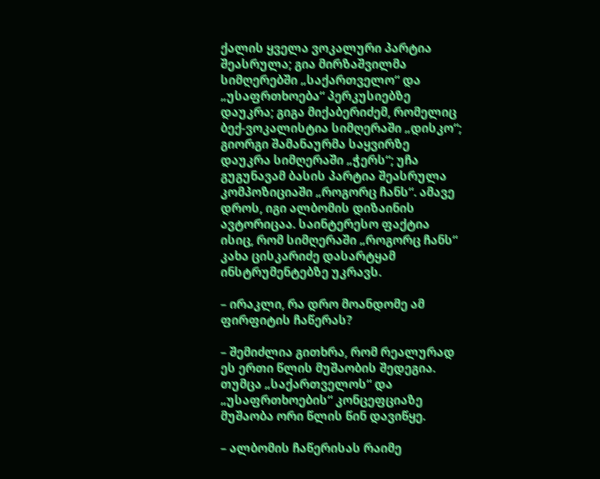ქალის ყველა ვოკალური პარტია შეასრულა; გია მირზაშვილმა სიმღერებში „საქართველო“ და „უსაფრთხოება“ პერკუსიებზე დაუკრა; გიგა მიქაბერიძემ, რომელიც ბექ-ვოკალისტია სიმღერაში „დისკო“; გიორგი შამანაურმა საყვირზე დაუკრა სიმღერაში „ჭერს“; უჩა გუგუნავამ ბასის პარტია შეასრულა კომპოზიციაში „როგორც ჩანს“. ამავე დროს, იგი ალბომის დიზაინის ავტორიცაა. საინტერესო ფაქტია ისიც, რომ სიმღერაში „როგორც ჩანს“ კახა ცისკარიძე დასარტყამ ინსტრუმენტებზე უკრავს.

– ირაკლი, რა დრო მოანდომე ამ ფირფიტის ჩაწერას?

– შემიძლია გითხრა, რომ რეალურად ეს ერთი წლის მუშაობის შედეგია. თუმცა „საქართველოს“ და „უსაფრთხოების“ კონცეფციაზე მუშაობა ორი წლის წინ დავიწყე.

– ალბომის ჩაწერისას რაიმე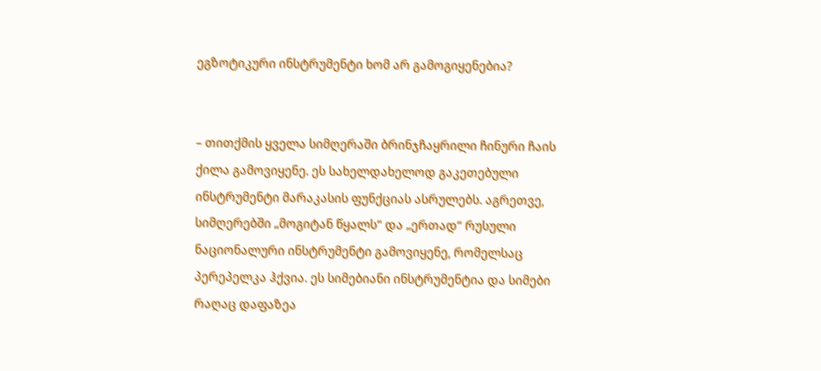ეგზოტიკური ინსტრუმენტი ხომ არ გამოგიყენებია?


– თითქმის ყველა სიმღერაში ბრინჯჩაყრილი ჩინური ჩაის ქილა გამოვიყენე. ეს სახელდახელოდ გაკეთებული ინსტრუმენტი მარაკასის ფუნქციას ასრულებს. აგრეთვე, სიმღერებში „მოგიტან წყალს“ და „ერთად“ რუსული ნაციონალური ინსტრუმენტი გამოვიყენე, რომელსაც პერეპელკა ჰქვია. ეს სიმებიანი ინსტრუმენტია და სიმები რაღაც დაფაზეა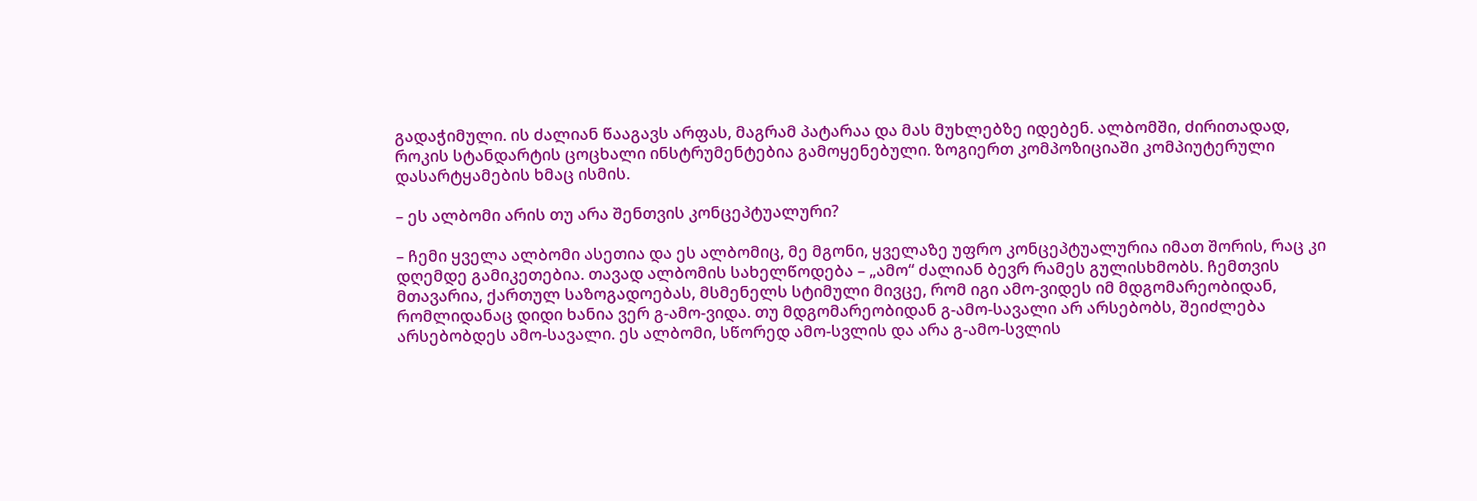გადაჭიმული. ის ძალიან წააგავს არფას, მაგრამ პატარაა და მას მუხლებზე იდებენ. ალბომში, ძირითადად, როკის სტანდარტის ცოცხალი ინსტრუმენტებია გამოყენებული. ზოგიერთ კომპოზიციაში კომპიუტერული დასარტყამების ხმაც ისმის.

– ეს ალბომი არის თუ არა შენთვის კონცეპტუალური?

– ჩემი ყველა ალბომი ასეთია და ეს ალბომიც, მე მგონი, ყველაზე უფრო კონცეპტუალურია იმათ შორის, რაც კი დღემდე გამიკეთებია. თავად ალბომის სახელწოდება – „ამო“ ძალიან ბევრ რამეს გულისხმობს. ჩემთვის მთავარია, ქართულ საზოგადოებას, მსმენელს სტიმული მივცე, რომ იგი ამო-ვიდეს იმ მდგომარეობიდან, რომლიდანაც დიდი ხანია ვერ გ-ამო-ვიდა. თუ მდგომარეობიდან გ-ამო-სავალი არ არსებობს, შეიძლება არსებობდეს ამო-სავალი. ეს ალბომი, სწორედ ამო-სვლის და არა გ-ამო-სვლის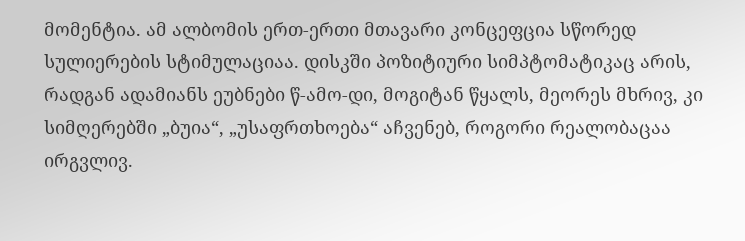მომენტია. ამ ალბომის ერთ-ერთი მთავარი კონცეფცია სწორედ სულიერების სტიმულაციაა. დისკში პოზიტიური სიმპტომატიკაც არის, რადგან ადამიანს ეუბნები წ-ამო-დი, მოგიტან წყალს, მეორეს მხრივ, კი სიმღერებში „ბუია“, „უსაფრთხოება“ აჩვენებ, როგორი რეალობაცაა ირგვლივ.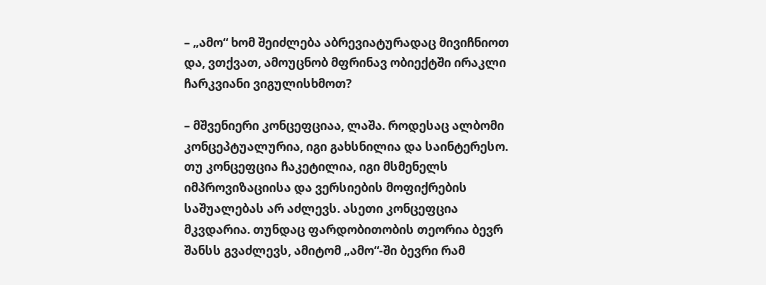– „ამო“ ხომ შეიძლება აბრევიატურადაც მივიჩნიოთ და, ვთქვათ, ამოუცნობ მფრინავ ობიექტში ირაკლი ჩარკვიანი ვიგულისხმოთ?

– მშვენიერი კონცეფციაა, ლაშა. როდესაც ალბომი კონცეპტუალურია, იგი გახსნილია და საინტერესო. თუ კონცეფცია ჩაკეტილია, იგი მსმენელს იმპროვიზაციისა და ვერსიების მოფიქრების საშუალებას არ აძლევს. ასეთი კონცეფცია მკვდარია. თუნდაც ფარდობითობის თეორია ბევრ შანსს გვაძლევს, ამიტომ „ამო“-ში ბევრი რამ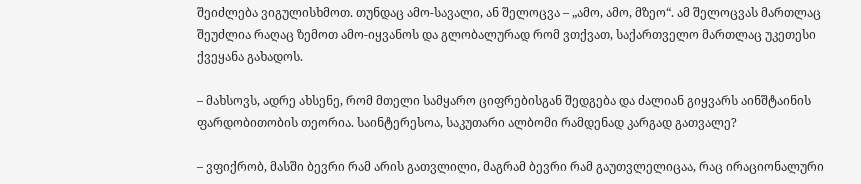შეიძლება ვიგულისხმოთ. თუნდაც ამო-სავალი, ან შელოცვა – „ამო, ამო, მზეო“. ამ შელოცვას მართლაც შეუძლია რაღაც ზემოთ ამო-იყვანოს და გლობალურად რომ ვთქვათ, საქართველო მართლაც უკეთესი ქვეყანა გახადოს.

– მახსოვს, ადრე ახსენე, რომ მთელი სამყარო ციფრებისგან შედგება და ძალიან გიყვარს აინშტაინის ფარდობითობის თეორია. საინტერესოა, საკუთარი ალბომი რამდენად კარგად გათვალე?

– ვფიქრობ, მასში ბევრი რამ არის გათვლილი, მაგრამ ბევრი რამ გაუთვლელიცაა, რაც ირაციონალური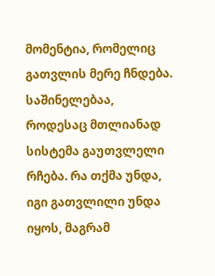მომენტია, რომელიც გათვლის მერე ჩნდება. საშინელებაა, როდესაც მთლიანად სისტემა გაუთვლელი რჩება. რა თქმა უნდა, იგი გათვლილი უნდა იყოს, მაგრამ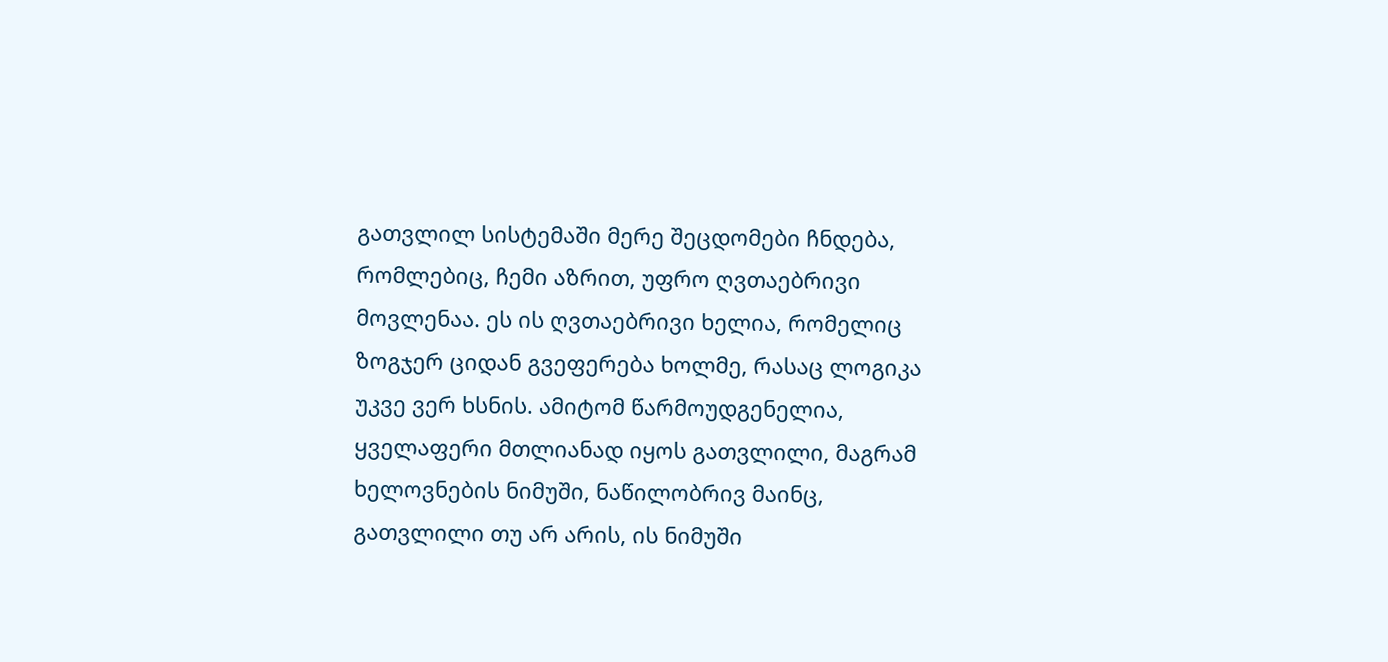გათვლილ სისტემაში მერე შეცდომები ჩნდება, რომლებიც, ჩემი აზრით, უფრო ღვთაებრივი მოვლენაა. ეს ის ღვთაებრივი ხელია, რომელიც ზოგჯერ ციდან გვეფერება ხოლმე, რასაც ლოგიკა უკვე ვერ ხსნის. ამიტომ წარმოუდგენელია, ყველაფერი მთლიანად იყოს გათვლილი, მაგრამ ხელოვნების ნიმუში, ნაწილობრივ მაინც, გათვლილი თუ არ არის, ის ნიმუში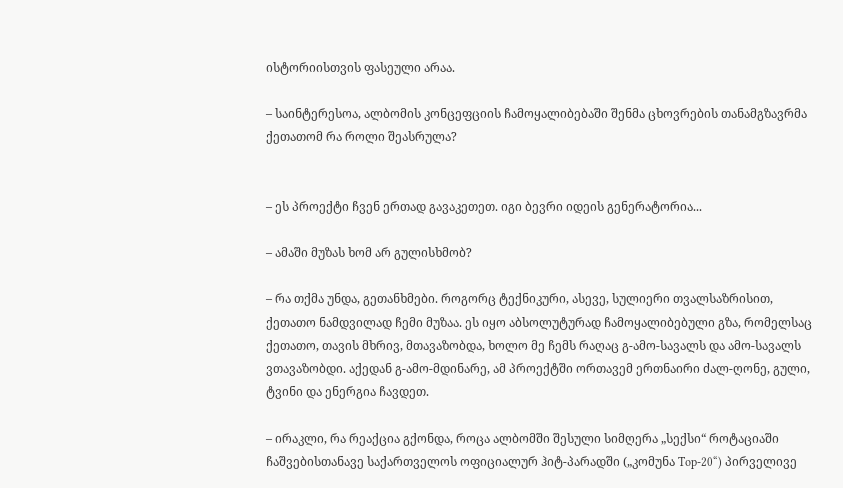ისტორიისთვის ფასეული არაა.

– საინტერესოა, ალბომის კონცეფციის ჩამოყალიბებაში შენმა ცხოვრების თანამგზავრმა ქეთათომ რა როლი შეასრულა?


– ეს პროექტი ჩვენ ერთად გავაკეთეთ. იგი ბევრი იდეის გენერატორია...

– ამაში მუზას ხომ არ გულისხმობ?

– რა თქმა უნდა, გეთანხმები. როგორც ტექნიკური, ასევე, სულიერი თვალსაზრისით, ქეთათო ნამდვილად ჩემი მუზაა. ეს იყო აბსოლუტურად ჩამოყალიბებული გზა, რომელსაც ქეთათო, თავის მხრივ, მთავაზობდა, ხოლო მე ჩემს რაღაც გ-ამო-სავალს და ამო-სავალს ვთავაზობდი. აქედან გ-ამო-მდინარე, ამ პროექტში ორთავემ ერთნაირი ძალ-ღონე, გული, ტვინი და ენერგია ჩავდეთ.

– ირაკლი, რა რეაქცია გქონდა, როცა ალბომში შესული სიმღერა „სექსი“ როტაციაში ჩაშვებისთანავე საქართველოს ოფიციალურ ჰიტ-პარადში („კომუნა Top-20“) პირველივე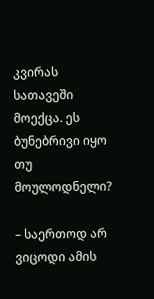კვირას სათავეში მოექცა. ეს ბუნებრივი იყო თუ მოულოდნელი?

– საერთოდ არ ვიცოდი ამის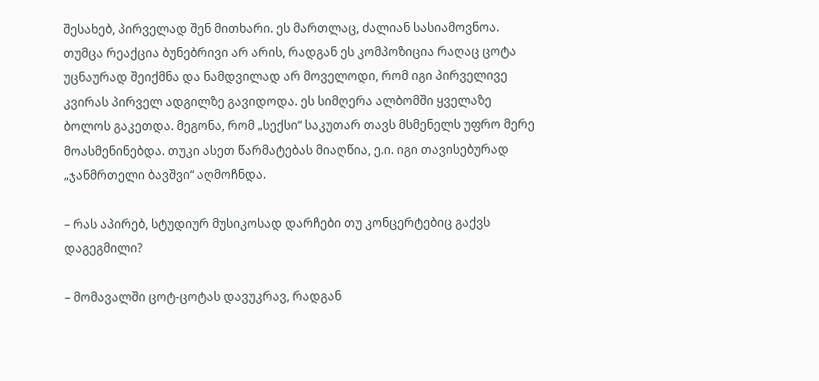შესახებ, პირველად შენ მითხარი. ეს მართლაც, ძალიან სასიამოვნოა. თუმცა რეაქცია ბუნებრივი არ არის, რადგან ეს კომპოზიცია რაღაც ცოტა უცნაურად შეიქმნა და ნამდვილად არ მოველოდი, რომ იგი პირველივე კვირას პირველ ადგილზე გავიდოდა. ეს სიმღერა ალბომში ყველაზე ბოლოს გაკეთდა. მეგონა, რომ „სექსი“ საკუთარ თავს მსმენელს უფრო მერე მოასმენინებდა. თუკი ასეთ წარმატებას მიაღწია, ე.ი. იგი თავისებურად „ჯანმრთელი ბავშვი“ აღმოჩნდა.

– რას აპირებ, სტუდიურ მუსიკოსად დარჩები თუ კონცერტებიც გაქვს დაგეგმილი?

– მომავალში ცოტ-ცოტას დავუკრავ, რადგან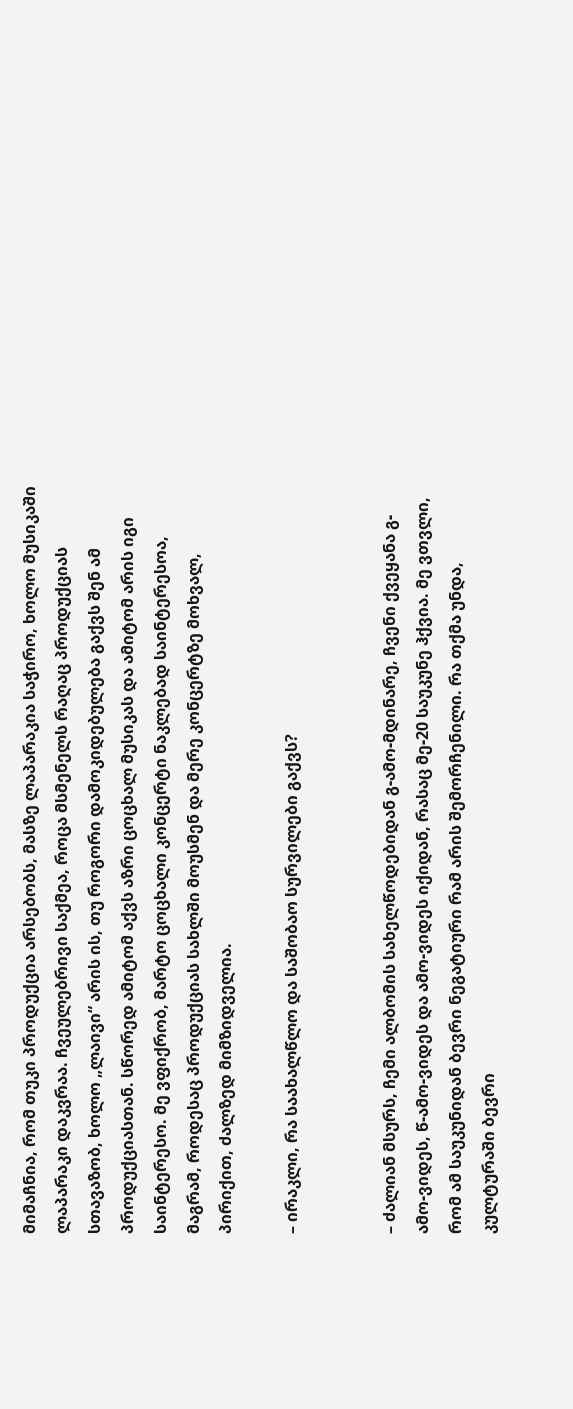მიმაჩნია, რომ თუკი პროდუქცია არსებობს, მასზე ლაპარაკია საჭირო, ხოლო მუსიკაში ლაპარაკი დაკვრაა. ჩვეულებრივი საქმეა, როცა მსმენელს რაღაც პროდუქციას სთავაზობ, ხოლო „ლაივი“ არის ის, თუ როგორი დამოკიდებულება გაქვს შენ ამ პროდუქციასთან. სწორედ ამიტომ აქვს აზრი ცოცხალ მუსიკას და ამიტომ არის იგი საინტერესო. მე ვფიქრობ, მარტო ცოცხალი კონცერტი ნაკლებად საინტერესოა, მაგრამ, როდესაც პროდუქციას სახლში მოუსმენ და მერე კონცერტზე მოხვალ, პირიქით, ძალზედ მიმზიდველია.

– ირაკლი, რა საახალწლო და საშობაო სურვილები გაქვს?


– ძალიან მსურს, ჩემი ალბომის სახელწოდებიდან გ-ამო-მდინარე, ჩვენი ქვეყანა გ-ამო-ვიდეს, წ-ამო-ვიდეს და ამო-ვიდეს იქიდან, რასაც მე-20 საუკუნე ჰქვია. მე ვთვლი, რომ ამ საუკუნიდან ბევრი ნეგატიური რამ არის შემორჩენილი. რა თქმა უნდა, კულტურაში ბევრი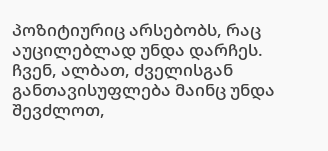პოზიტიურიც არსებობს, რაც აუცილებლად უნდა დარჩეს. ჩვენ, ალბათ, ძველისგან განთავისუფლება მაინც უნდა შევძლოთ,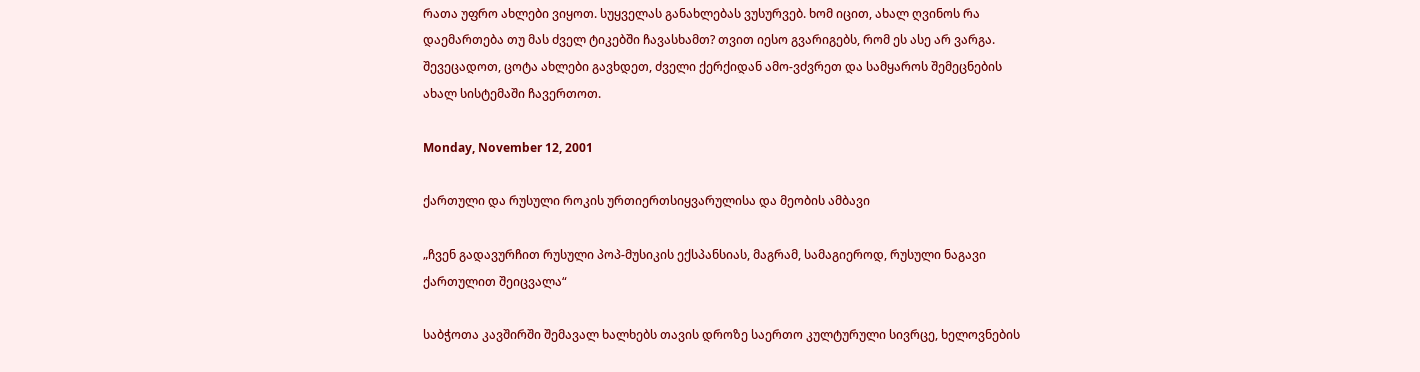რათა უფრო ახლები ვიყოთ. სუყველას განახლებას ვუსურვებ. ხომ იცით, ახალ ღვინოს რა დაემართება თუ მას ძველ ტიკებში ჩავასხამთ? თვით იესო გვარიგებს, რომ ეს ასე არ ვარგა. შევეცადოთ, ცოტა ახლები გავხდეთ, ძველი ქერქიდან ამო-ვძვრეთ და სამყაროს შემეცნების ახალ სისტემაში ჩავერთოთ.

Monday, November 12, 2001

ქართული და რუსული როკის ურთიერთსიყვარულისა და მეობის ამბავი

„ჩვენ გადავურჩით რუსული პოპ-მუსიკის ექსპანსიას, მაგრამ, სამაგიეროდ, რუსული ნაგავი ქართულით შეიცვალა“

საბჭოთა კავშირში შემავალ ხალხებს თავის დროზე საერთო კულტურული სივრცე, ხელოვნების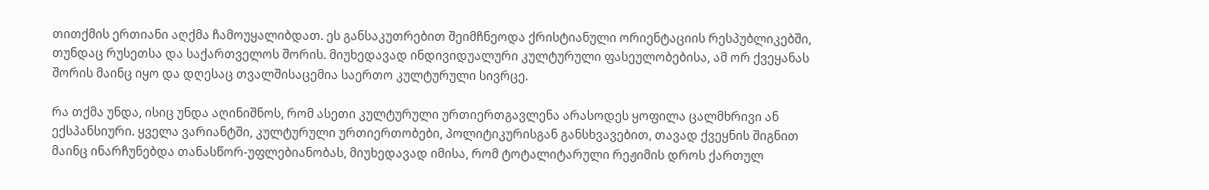თითქმის ერთიანი აღქმა ჩამოუყალიბდათ. ეს განსაკუთრებით შეიმჩნეოდა ქრისტიანული ორიენტაციის რესპუბლიკებში, თუნდაც რუსეთსა და საქართველოს შორის. მიუხედავად ინდივიდუალური კულტურული ფასეულობებისა, ამ ორ ქვეყანას შორის მაინც იყო და დღესაც თვალშისაცემია საერთო კულტურული სივრცე.

რა თქმა უნდა, ისიც უნდა აღინიშნოს, რომ ასეთი კულტურული ურთიერთგავლენა არასოდეს ყოფილა ცალმხრივი ან ექსპანსიური. ყველა ვარიანტში, კულტურული ურთიერთობები, პოლიტიკურისგან განსხვავებით, თავად ქვეყნის შიგნით მაინც ინარჩუნებდა თანასწორ-უფლებიანობას, მიუხედავად იმისა, რომ ტოტალიტარული რეჟიმის დროს ქართულ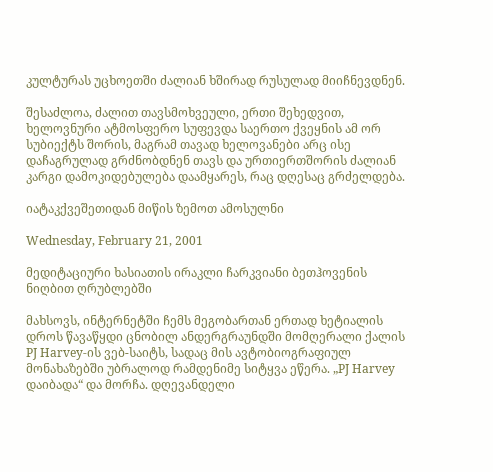კულტურას უცხოეთში ძალიან ხშირად რუსულად მიიჩნევდნენ.

შესაძლოა, ძალით თავსმოხვეული, ერთი შეხედვით, ხელოვნური ატმოსფერო სუფევდა საერთო ქვეყნის ამ ორ სუბიექტს შორის, მაგრამ თავად ხელოვანები არც ისე დაჩაგრულად გრძნობდნენ თავს და ურთიერთშორის ძალიან კარგი დამოკიდებულება დაამყარეს, რაც დღესაც გრძელდება.

იატაკქვეშეთიდან მიწის ზემოთ ამოსულნი

Wednesday, February 21, 2001

მედიტაციური ხასიათის ირაკლი ჩარკვიანი ბეთჰოვენის ნიღბით ღრუბლებში

მახსოვს, ინტერნეტში ჩემს მეგობართან ერთად ხეტიალის დროს წავაწყდი ცნობილ ანდერგრაუნდში მომღერალი ქალის PJ Harvey-ის ვებ-საიტს, სადაც მის ავტობიოგრაფიულ მონახაზებში უბრალოდ რამდენიმე სიტყვა ეწერა. „PJ Harvey დაიბადა“ და მორჩა. დღევანდელი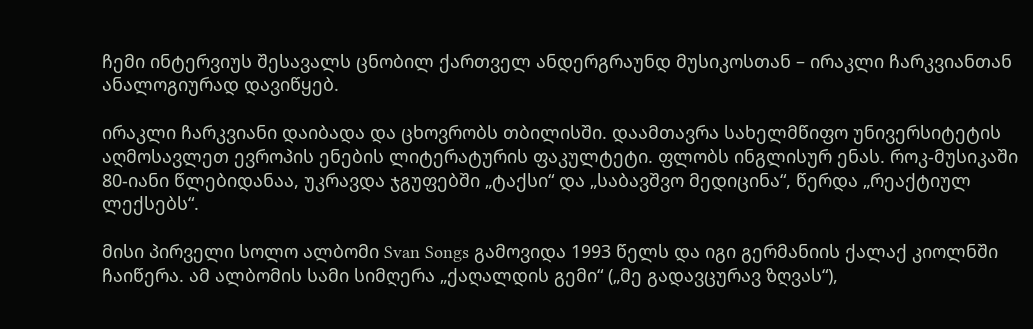ჩემი ინტერვიუს შესავალს ცნობილ ქართველ ანდერგრაუნდ მუსიკოსთან – ირაკლი ჩარკვიანთან ანალოგიურად დავიწყებ.

ირაკლი ჩარკვიანი დაიბადა და ცხოვრობს თბილისში. დაამთავრა სახელმწიფო უნივერსიტეტის აღმოსავლეთ ევროპის ენების ლიტერატურის ფაკულტეტი. ფლობს ინგლისურ ენას. როკ-მუსიკაში 80-იანი წლებიდანაა, უკრავდა ჯგუფებში „ტაქსი“ და „საბავშვო მედიცინა“, წერდა „რეაქტიულ ლექსებს“.

მისი პირველი სოლო ალბომი Svan Songs გამოვიდა 1993 წელს და იგი გერმანიის ქალაქ კიოლნში ჩაიწერა. ამ ალბომის სამი სიმღერა „ქაღალდის გემი“ („მე გადავცურავ ზღვას“),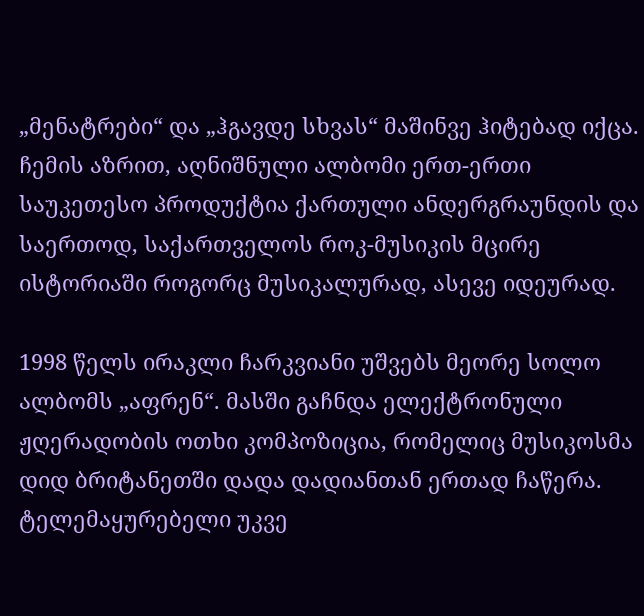„მენატრები“ და „ჰგავდე სხვას“ მაშინვე ჰიტებად იქცა. ჩემის აზრით, აღნიშნული ალბომი ერთ-ერთი საუკეთესო პროდუქტია ქართული ანდერგრაუნდის და საერთოდ, საქართველოს როკ-მუსიკის მცირე ისტორიაში როგორც მუსიკალურად, ასევე იდეურად.

1998 წელს ირაკლი ჩარკვიანი უშვებს მეორე სოლო ალბომს „აფრენ“. მასში გაჩნდა ელექტრონული ჟღერადობის ოთხი კომპოზიცია, რომელიც მუსიკოსმა დიდ ბრიტანეთში დადა დადიანთან ერთად ჩაწერა. ტელემაყურებელი უკვე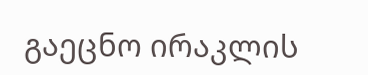გაეცნო ირაკლის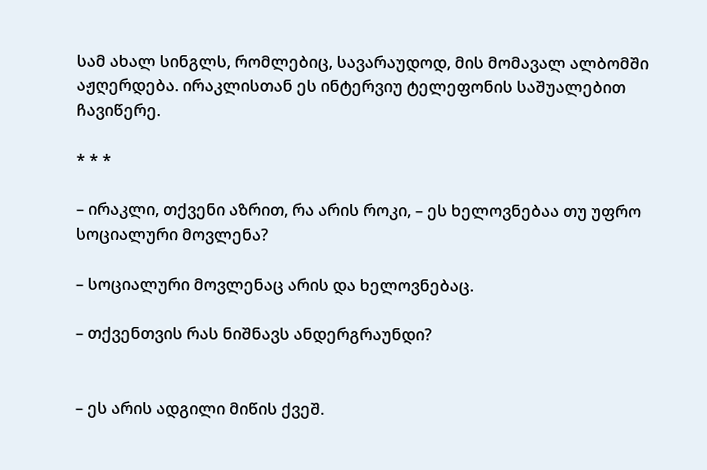სამ ახალ სინგლს, რომლებიც, სავარაუდოდ, მის მომავალ ალბომში აჟღერდება. ირაკლისთან ეს ინტერვიუ ტელეფონის საშუალებით ჩავიწერე.

* * *

– ირაკლი, თქვენი აზრით, რა არის როკი, – ეს ხელოვნებაა თუ უფრო სოციალური მოვლენა?

– სოციალური მოვლენაც არის და ხელოვნებაც.

– თქვენთვის რას ნიშნავს ანდერგრაუნდი?


– ეს არის ადგილი მიწის ქვეშ.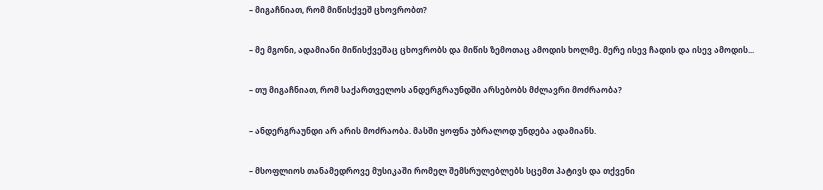– მიგაჩნიათ, რომ მიწისქვეშ ცხოვრობთ?

– მე მგონი, ადამიანი მიწისქვეშაც ცხოვრობს და მიწის ზემოთაც ამოდის ხოლმე. მერე ისევ ჩადის და ისევ ამოდის...

– თუ მიგაჩნიათ, რომ საქართველოს ანდერგრაუნდში არსებობს მძლავრი მოძრაობა?

– ანდერგრაუნდი არ არის მოძრაობა. მასში ყოფნა უბრალოდ უნდება ადამიანს.

– მსოფლიოს თანამედროვე მუსიკაში რომელ შემსრულებლებს სცემთ პატივს და თქვენი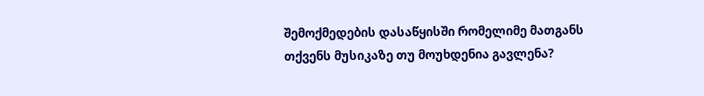შემოქმედების დასაწყისში რომელიმე მათგანს თქვენს მუსიკაზე თუ მოუხდენია გავლენა?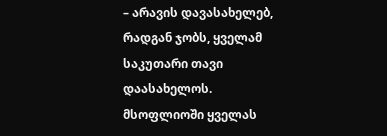– არავის დავასახელებ, რადგან ჯობს, ყველამ საკუთარი თავი დაასახელოს. მსოფლიოში ყველას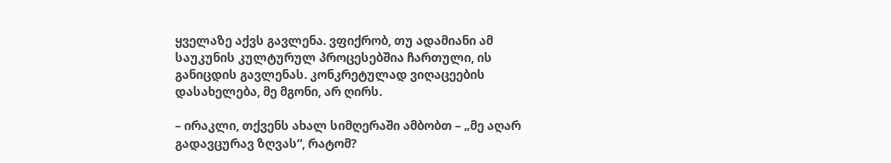ყველაზე აქვს გავლენა. ვფიქრობ, თუ ადამიანი ამ საუკუნის კულტურულ პროცესებშია ჩართული, ის განიცდის გავლენას. კონკრეტულად ვიღაცეების დასახელება, მე მგონი, არ ღირს.

– ირაკლი, თქვენს ახალ სიმღერაში ამბობთ – „მე აღარ გადავცურავ ზღვას“, რატომ?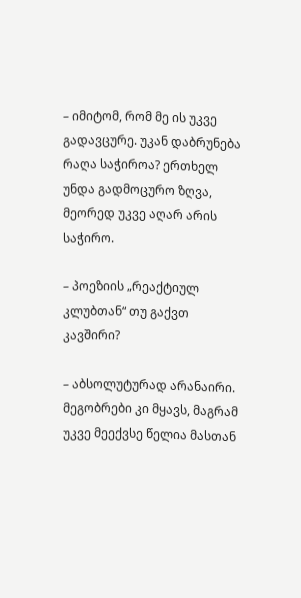– იმიტომ, რომ მე ის უკვე გადავცურე. უკან დაბრუნება რაღა საჭიროა? ერთხელ უნდა გადმოცურო ზღვა, მეორედ უკვე აღარ არის საჭირო.

– პოეზიის „რეაქტიულ კლუბთან“ თუ გაქვთ კავშირი?

– აბსოლუტურად არანაირი. მეგობრები კი მყავს, მაგრამ უკვე მეექვსე წელია მასთან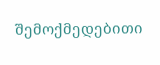შემოქმედებითი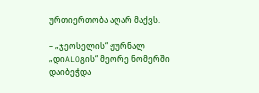ურთიერთობა აღარ მაქვს.

– „ჯეოსელის“ ჟურნალ „დიALOგის“ მეორე ნომერში დაიბეჭდა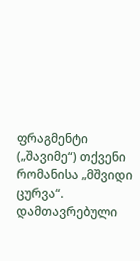ფრაგმენტი („შავიმე“) თქვენი რომანისა „მშვიდი ცურვა“. დამთავრებული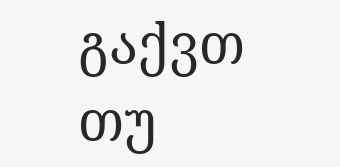გაქვთ თუ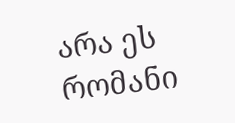არა ეს რომანი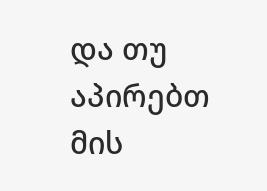და თუ აპირებთ მის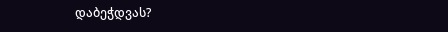დაბეჭდვას?